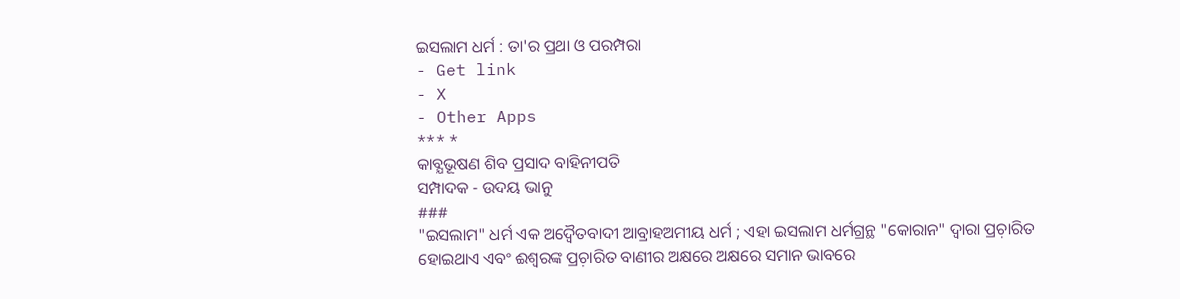ଇସଲାମ ଧର୍ମ : ତା'ର ପ୍ରଥା ଓ ପରମ୍ପରା
- Get link
- X
- Other Apps
*** *
କାବ୍ଯଭୂଷଣ ଶିବ ପ୍ରସାଦ ବାହିନୀପତି
ସମ୍ପାଦକ - ଉଦୟ ଭାନୁ
###
"ଇସଲାମ" ଧର୍ମ ଏକ ଅଦ୍ବୈତବାଦୀ ଆବ୍ରାହଅମୀୟ ଧର୍ମ ; ଏହା ଇସଲାମ ଧର୍ମଗ୍ରନ୍ଥ "କୋରାନ" ଦ୍ବାରା ପ୍ରଚ଼ାରିତ ହୋଇଥାଏ ଏବଂ ଈଶ୍ୱରଙ୍କ ପ୍ରଚ଼ାରିତ ବାଣୀର ଅକ୍ଷରେ ଅକ୍ଷରେ ସମାନ ଭାବରେ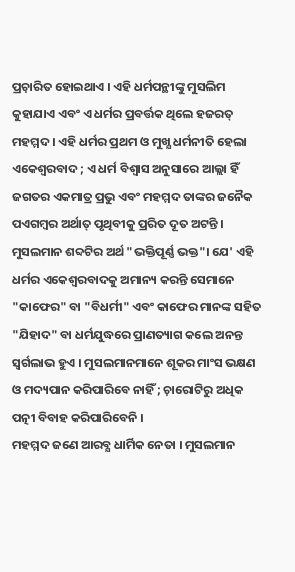ପ୍ରଚ଼ାରିତ ହୋଇଥାଏ । ଏହି ଧର୍ମପନ୍ଥୀଙ୍କୁ ମୁସଲିମ କୁହାଯାଏ ଏବଂ ଏ ଧର୍ମର ପ୍ରବର୍ତ୍ତକ ଥିଲେ ହଜରତ୍ ମହମ୍ମଦ । ଏହି ଧର୍ମର ପ୍ରଥମ ଓ ମୁଖ୍ଯ ଧର୍ମନୀତି ହେଲା ଏକେଶ୍ବରବାଦ ; ଏ ଧର୍ମ ବିଶ୍ବାସ ଅନୁସାରେ ଆଲ୍ଲା ହିଁ ଜଗତର ଏକମାତ୍ର ପ୍ରଭୁ ଏବଂ ମହମ୍ମଦ ତାଙ୍କର ଜନୈକ ପଏଗମ୍ବର ଅର୍ଥାତ୍ ପୃଥିବୀକୁ ପ୍ରରିତ ଦୂତ ଅଟନ୍ତି । ମୁସଲମାନ ଶବ୍ଦଟିର ଅର୍ଥ "ଭକ୍ତିପୂର୍ଣ୍ଣ ଭକ୍ତ"। ଯେ' ଏହି ଧର୍ମର ଏକେଶ୍ବରବାଦକୁ ଅମାନ୍ୟ କରନ୍ତି ସେମାନେ "କାଫେର" ବା "ବିଧର୍ମୀ" ଏବଂ କାଫେର ମାନଙ୍କ ସହିତ "ଯିହାଦ" ବା ଧର୍ମଯୁଦ୍ଧରେ ପ୍ରାଣତ୍ୟାଗ କଲେ ଅନନ୍ତ ସ୍ବର୍ଗଲାଭ ହୁଏ । ମୁସଲମାନମାନେ ଶୂକର ମାଂସ ଭକ୍ଷଣ ଓ ମଦ୍ୟପାନ କରିପାରିବେ ନାହିଁ ; ଚ଼ାରୋଟିରୁ ଅଧିକ ପତ୍ନୀ ବିବାହ କରିପାରିବେନି ।
ମହମ୍ମଦ ଜଣେ ଆରବ୍ଯ ଧାର୍ମିକ ନେତା । ମୁସଲମାନ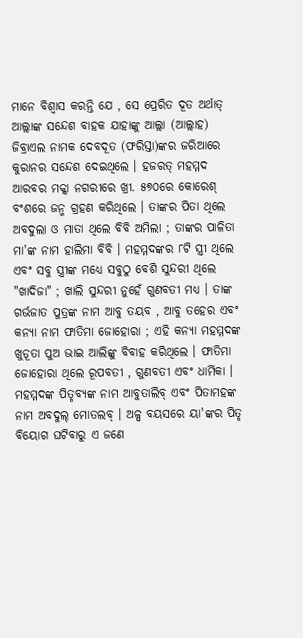ମାନେ ବିଶ୍ବାସ କରନ୍ତି ଯେ , ସେ ପ୍ରେରିତ ଦୂତ ଅର୍ଥାତ୍ ଆଲ୍ଲାଙ୍କ ସନ୍ଦେଶ ବାହକ ଯାହାଙ୍କୁ ଆଲ୍ଲା (ଆଲ୍ଲାହ) ଜିବ୍ରାଏଲ ନାମକ ଦେବଦୂତ (ଫରିସ୍ତା)ଙ୍କର ଜରିଆରେ କୁରାନର ସନ୍ଦେଶ ଦେଇଥିଲେ । ହଜରତ୍ ମହମ୍ମଦ ଆରବର ମକ୍କା ନଗରୀରେ ଖ୍ରୀ. ୫୭୦ରେ କୋରେଶ୍ ବଂଶରେ ଜନ୍ମ ଗ୍ରହଣ କରିଥିଲେ । ତାଙ୍କର ପିତା ଥିଲେ ଅବଦୁଲା ଓ ମାତା ଥିଲେ ବିବି ଅମିଲା ; ତାଙ୍କର ପାଳିତା ମା'ଙ୍କ ନାମ ହାଲିମା ବିବି । ମହମ୍ମଦଙ୍କର ୮ଟି ସ୍ତ୍ରୀ ଥିଲେ ଏବଂ ସବୁ ସ୍ତ୍ରୀଙ୍କ ମଧ୍ୟେ ସବୁଠୁ ବେଶି ସୁନ୍ଦରୀ ଥିଲେ "ଖାଦିଜା" ; ଖାଲି ସୁନ୍ଦରୀ ନୁହେଁ ଗୁଣବତୀ ମଧ୍ୟ । ତାଙ୍କ ଗର୍ଭଜାତ ପୁତ୍ରଙ୍କ ନାମ ଆବୁ ତୟବ , ଆବୁ ତହେର ଏବଂ କନ୍ୟା ନାମ ଫାତିମା ଜୋହୋରା ; ଏହି କନ୍ଯା ମହମ୍ମଦଙ୍କ ଖୁଡ଼ୂତା ପୁଅ ଭାଇ ଆଲିଙ୍କୁ ବିବାହ କରିଥିଲେ । ଫାତିମା ଜୋହୋରା ଥିଲେ ରୂପବତୀ , ଗୁଣବତୀ ଏବଂ ଧାର୍ମିକା । ମହମ୍ମଦଙ୍କ ପିତୃବ୍ୟଙ୍କ ନାମ ଆବୁତାଲିବ୍ ଏବଂ ପିତାମହଙ୍କ ନାମ ଅବଦୁଲ୍ ମୋତଲବ୍ । ଅଳ୍ପ ବୟସରେ ୟା'ଙ୍କର ପିତୃ ବିୟୋଗ ଘଟିବାରୁ ଏ ଜଣେ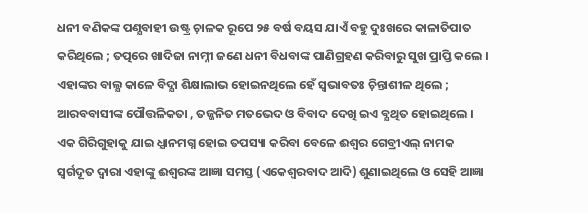ଧନୀ ବଣିକଙ୍କ ପଣ୍ଯବାହୀ ଉଷ୍ଟ୍ର ଚ଼ାଳକ ରୂପେ ୨୫ ବର୍ଷ ବୟସ ଯାଏଁ ବହୁ ଦୁଃଖରେ କାଳାତିପାତ କରିଥିଲେ ; ତତ୍ପରେ ଖାଦିଜା ନାମ୍ନୀ ଜଣେ ଧନୀ ବିଧବାଙ୍କ ପାଣିଗ୍ରହଣ କରିବାରୁ ସୁଖ ପ୍ରାପ୍ତି କଲେ । ଏହାଙ୍କର ବାଲ୍ଯ କାଳେ ବିଦ୍ଯା ଶିକ୍ଷାଲାଭ ହୋଇନଥିଲେ ହେଁ ସ୍ବଭାବତଃ ଚ଼ିନ୍ତାଶୀଳ ଥିଲେ ; ଆରବବାସୀଙ୍କ ପୌତ୍ତଳିକତା , ତଜ୍ଜନିତ ମତଭେଦ ଓ ବିବାଦ ଦେଖି ଇଏ ବ୍ଯଥିତ ହୋଇଥିଲେ । ଏକ ଗିରିଗୁହାକୁ ଯାଇ ଧ୍ଯାନମଗ୍ନ ହୋଇ ତପସ୍ୟା କରିବା ବେଳେ ଈଶ୍ବର ଗେବ୍ରୀଏଲ୍ ନାମକ ସ୍ବର୍ଗଦୂତ ଦ୍ବାରା ଏହାଙ୍କୁ ଈଶ୍ବରଙ୍କ ଆଜ୍ଞା ସମସ୍ତ (ଏକେଶ୍ବରବାଦ ଆଦି) ଶୁଣାଇଥିଲେ ଓ ସେହି ଆଜ୍ଞା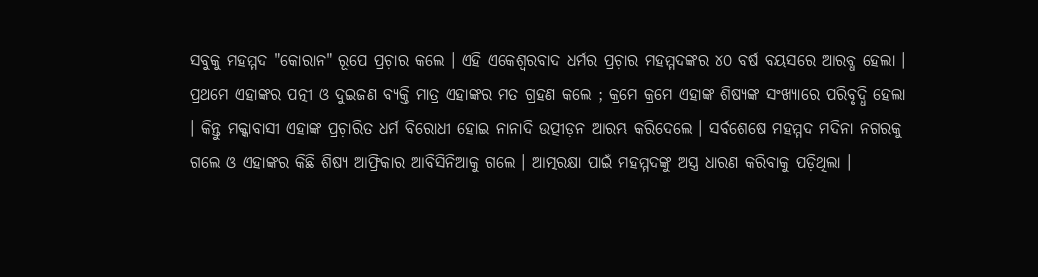ସବୁକୁ ମହମ୍ମଦ "କୋରାନ" ରୂପେ ପ୍ରଚ଼ାର କଲେ । ଏହି ଏକେଶ୍ବରବାଦ ଧର୍ମର ପ୍ରଚ଼ାର ମହମ୍ମଦଙ୍କର ୪୦ ବର୍ଷ ବୟସରେ ଆରବ୍ଧ ହେଲା । ପ୍ରଥମେ ଏହାଙ୍କର ପତ୍ନୀ ଓ ଦୁଇଜଣ ବ୍ଯକ୍ତି ମାତ୍ର ଏହାଙ୍କର ମତ ଗ୍ରହଣ କଲେ ; କ୍ରମେ କ୍ରମେ ଏହାଙ୍କ ଶିଷ୍ୟଙ୍କ ସଂଖ୍ଯାରେ ପରିବୃଦ୍ଧି ହେଲା । କିନ୍ତୁ ମକ୍କାବାସୀ ଏହାଙ୍କ ପ୍ରଚ଼ାରିତ ଧର୍ମ ବିରୋଧୀ ହୋଇ ନାନାଦି ଉତ୍ପୀଡ଼ନ ଆରମ୍ଭ କରିଦେଲେ । ସର୍ବଶେଷେ ମହମ୍ମଦ ମଦିନା ନଗରକୁ ଗଲେ ଓ ଏହାଙ୍କର କିଛି ଶିଷ୍ୟ ଆଫ୍ରିକାର ଆବିସିନିଆକୁ ଗଲେ । ଆତ୍ମରକ୍ଷା ପାଇଁ ମହମ୍ମଦଙ୍କୁ ଅସ୍ତ୍ର ଧାରଣ କରିବାକୁ ପଡ଼ିଥିଲା ।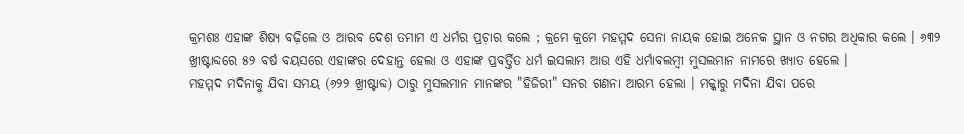କ୍ରମଶଃ ଏହାଙ୍କ ଶିଷ୍ୟ ବଢ଼ିଲେ ଓ ଆରବ ଦେଶ ତମାମ ଏ ଧର୍ମର ପ୍ରଚ଼ାର କଲେ ; କ୍ରମେ କ୍ରମେ ମହମ୍ମଦ ସେନା ନାୟକ ହୋଇ ଅନେକ ସ୍ଥାନ ଓ ନଗର ଅଧିକାର କଲେ । ୬୩୨ ଖ୍ରୀଷ୍ଟାବ୍ଦରେ ୫୨ ବର୍ଷ ବୟସରେ ଏହାଙ୍କର ଦେହାନ୍ତ ହେଲା ଓ ଏହାଙ୍କ ପ୍ରବର୍ତ୍ତିତ ଧର୍ମ ଇସଲାମ ଆଉ ଏହି ଧର୍ମାବଲମ୍ବୀ ମୁସଲମାନ ନାମରେ ଖ୍ଯାତ ହେଲେ ।
ମହମ୍ମଦ ମଦିନାକୁ ଯିବା ସମୟ (୬୨୨ ଖ୍ରୀଷ୍ଟାବ୍ଦ) ଠାରୁ ମୁସଲମାନ ମାନଙ୍କର "ହିଜିରୀ" ସନର ଗଣନା ଆରମ୍ଭ ହେଲା । ମକ୍କାରୁ ମଦିନା ଯିବା ପରେ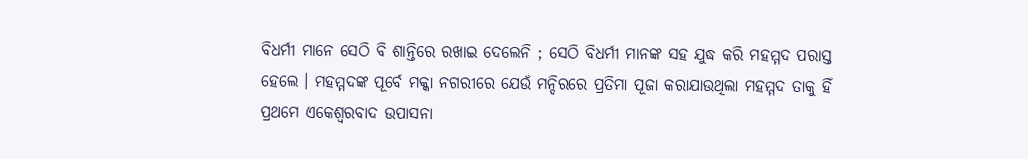ବିଧର୍ମୀ ମାନେ ସେଠି ବି ଶାନ୍ତିରେ ରଖାଇ ଦେଲେନି ; ସେଠି ବିଧର୍ମୀ ମାନଙ୍କ ସହ ଯୁଦ୍ଧ କରି ମହମ୍ମଦ ପରାସ୍ତ ହେଲେ । ମହମ୍ମଦଙ୍କ ପୂର୍ବେ ମକ୍କା ନଗରୀରେ ଯେଉଁ ମନ୍ଦିରରେ ପ୍ରତିମା ପୂଜା କରାଯାଉଥିଲା ମହମ୍ମଦ ତାକୁ ହିଁ ପ୍ରଥମେ ଏକେଶ୍ବରବାଦ ଉପାସନା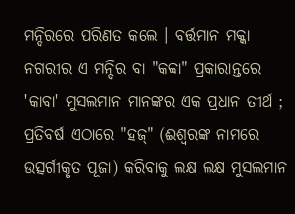ମନ୍ଦିରରେ ପରିଣତ କଲେ । ବର୍ତ୍ତମାନ ମକ୍କା ନଗରୀର ଏ ମନ୍ଦିର ବା "କବ୍ବା" ପ୍ରକାରାନ୍ତରେ 'କାବା' ମୁସଲମାନ ମାନଙ୍କର ଏକ ପ୍ରଧାନ ତୀର୍ଥ ; ପ୍ରତିବର୍ଷ ଏଠାରେ "ହଜ୍" (ଈଶ୍ବରଙ୍କ ନାମରେ ଉତ୍ସର୍ଗୀକୃତ ପୂଜା) କରିବାକୁ ଲକ୍ଷ ଲକ୍ଷ ମୁସଲମାନ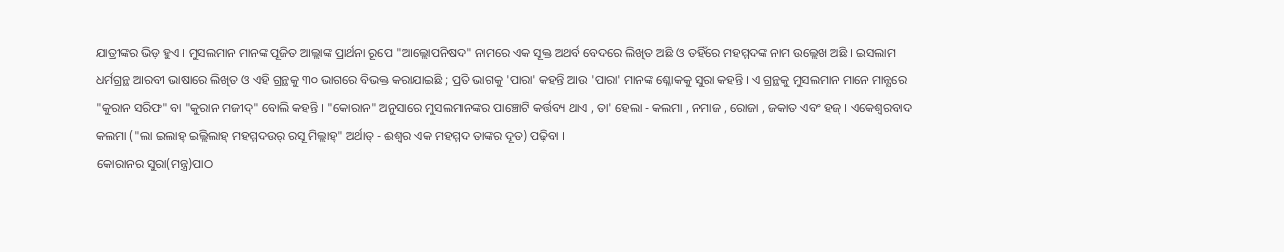ଯାତ୍ରୀଙ୍କର ଭିଡ଼ ହୁଏ । ମୁସଲମାନ ମାନଙ୍କ ପୂଜିତ ଆଲ୍ଲାଙ୍କ ପ୍ରାର୍ଥନା ରୂପେ "ଆଲ୍ଲୋପନିଷଦ" ନାମରେ ଏକ ସୂକ୍ତ ଅଥର୍ବ ବେଦରେ ଲିଖିତ ଅଛି ଓ ତହିଁରେ ମହମ୍ମଦଙ୍କ ନାମ ଉଲ୍ଲେଖ ଅଛି । ଇସଲାମ ଧର୍ମଗ୍ରନ୍ଥ ଆରବୀ ଭାଷାରେ ଲିଖିତ ଓ ଏହି ଗ୍ରନ୍ଥକୁ ୩୦ ଭାଗରେ ବିଭକ୍ତ କରାଯାଇଛି ; ପ୍ରତି ଭାଗକୁ 'ପାରା' କହନ୍ତି ଆଉ 'ପାରା' ମାନଙ୍କ ଶ୍ଳୋକକୁ ସୁରା କହନ୍ତି । ଏ ଗ୍ରନ୍ଥକୁ ମୁସଲମାନ ମାନେ ମାନ୍ଯରେ "କୁରାନ ସରିଫ" ବା "କୁରାନ ମଜୀଦ୍" ବୋଲି କହନ୍ତି । "କୋରାନ" ଅନୁସାରେ ମୁସଲମାନଙ୍କର ପାଞ୍ଚୋଟି କର୍ତ୍ତବ୍ୟ ଥାଏ , ତା' ହେଲା - କଲମା , ନମାଜ , ରୋଜା , ଜକାତ ଏବଂ ହଜ୍ । ଏକେଶ୍ବରବାଦ କଲମା ("ଲା ଇଲାହ୍ ଇଲ୍ଲିଲାହ୍ ମହମ୍ମଦଉର୍ ରସୂ ମିଲ୍ଲାହ୍" ଅର୍ଥାତ୍ - ଈଶ୍ବର ଏକ ମହମ୍ମଦ ତାଙ୍କର ଦୂତ) ପଢ଼ିବା ।
କୋରାନର ସୁରା(ମନ୍ତ୍ର)ପାଠ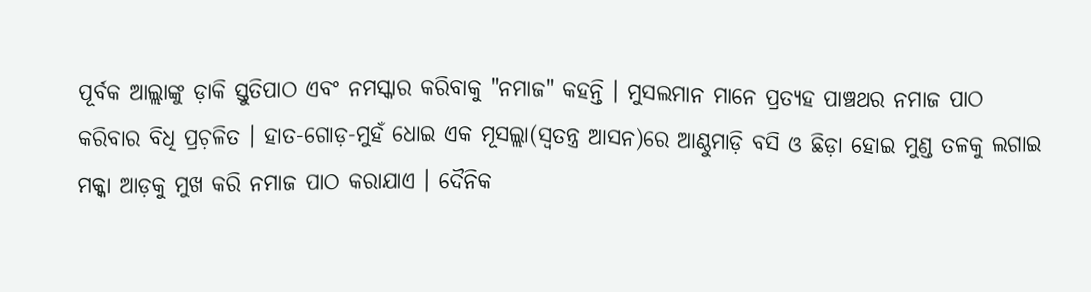ପୂର୍ବକ ଆଲ୍ଲାଙ୍କୁ ଡ଼ାକି ସ୍ତୁତିପାଠ ଏବଂ ନମସ୍କାର କରିବାକୁ "ନମାଜ" କହନ୍ତି । ମୁସଲମାନ ମାନେ ପ୍ରତ୍ଯହ ପାଞ୍ଚଥର ନମାଜ ପାଠ କରିବାର ବିଧି ପ୍ରଚ଼ଳିତ । ହାତ-ଗୋଡ଼-ମୁହଁ ଧୋଇ ଏକ ମୂସଲ୍ଲା(ସ୍ବତନ୍ତ୍ର ଆସନ)ରେ ଆଣ୍ଠୁମାଡ଼ି ବସି ଓ ଛିଡ଼ା ହୋଇ ମୁଣ୍ଡ ତଳକୁ ଲଗାଇ ମକ୍କା ଆଡ଼କୁ ମୁଖ କରି ନମାଜ ପାଠ କରାଯାଏ । ଦୈନିକ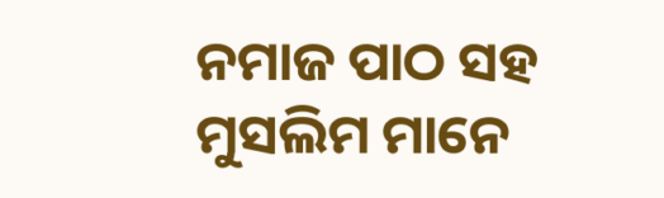ନମାଜ ପାଠ ସହ ମୁସଲିମ ମାନେ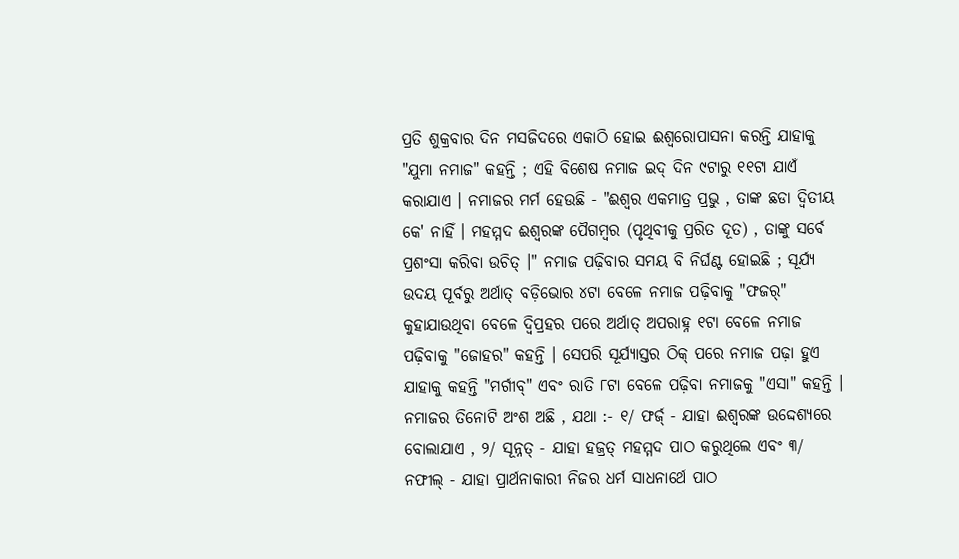ପ୍ରତି ଶୁକ୍ରବାର ଦିନ ମସଜିଦରେ ଏକାଠି ହୋଇ ଈଶ୍ବରୋପାସନା କରନ୍ତି ଯାହାକୁ "ଯୁମା ନମାଜ" କହନ୍ତି ; ଏହି ବିଶେଷ ନମାଜ ଇଦ୍ ଦିନ ୯ଟାରୁ ୧୧ଟା ଯାଏଁ କରାଯାଏ । ନମାଜର ମର୍ମ ହେଉଛି - "ଈଶ୍ବର ଏକମାତ୍ର ପ୍ରଭୁ , ତାଙ୍କ ଛଡା ଦ୍ବିତୀୟ କେ' ନାହିଁ । ମହମ୍ମଦ ଈଶ୍ବରଙ୍କ ପୈଗମ୍ବର (ପୃଥିବୀକୁ ପ୍ରରିତ ଦୂତ) , ତାଙ୍କୁ ସର୍ବେ ପ୍ରଶଂସା କରିବା ଉଚିତ୍ ।" ନମାଜ ପଢ଼ିବାର ସମୟ ବି ନିର୍ଘଣ୍ଟ ହୋଇଛି ; ସୂର୍ଯ୍ୟ ଉଦୟ ପୂର୍ବରୁ ଅର୍ଥାତ୍ ବଡ଼ିଭୋର ୪ଟା ବେଳେ ନମାଜ ପଢ଼ିବାକୁ "ଫଜର୍" କୁହାଯାଉଥିବା ବେଳେ ଦ୍ବିପ୍ରହର ପରେ ଅର୍ଥାତ୍ ଅପରାହ୍ନ ୧ଟା ବେଳେ ନମାଜ ପଢ଼ିବାକୁ "ଜୋହର" କହନ୍ତି । ସେପରି ସୂର୍ଯ୍ଯାସ୍ତର ଠିକ୍ ପରେ ନମାଜ ପଢ଼ା ହୁଏ ଯାହାକୁ କହନ୍ତି "ମର୍ଗୀବ୍" ଏବଂ ରାତି ୮ଟା ବେଳେ ପଢ଼ିବା ନମାଜକୁ "ଏସା" କହନ୍ତି । ନମାଜର ତିନୋଟି ଅଂଶ ଅଛି , ଯଥା :- ୧/ ଫର୍ଜ୍ - ଯାହା ଈଶ୍ବରଙ୍କ ଉଦ୍ଦେଶ୍ଯରେ ବୋଲାଯାଏ , ୨/ ସୂନ୍ନତ୍ - ଯାହା ହଜ୍ରତ୍ ମହମ୍ମଦ ପାଠ କରୁଥିଲେ ଏବଂ ୩/ ନଫୀଲ୍ - ଯାହା ପ୍ରାର୍ଥନାକାରୀ ନିଜର ଧର୍ମ ସାଧନାର୍ଥେ ପାଠ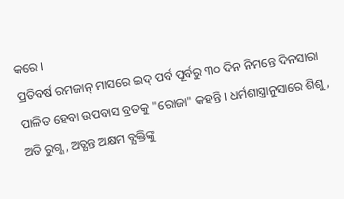କରେ ।
ପ୍ରତିବର୍ଷ ରମଜାନ୍ ମାସରେ ଇଦ୍ ପର୍ବ ପୂର୍ବରୁ ୩୦ ଦିନ ନିମନ୍ତେ ଦିନସାରା ପାଳିତ ହେବା ଉପବାସ ବ୍ରତକୁ "ରୋଜା" କହନ୍ତି । ଧର୍ମଶାସ୍ତ୍ରାନୁସାରେ ଶିଶୁ , ଅତି ରୁଗ୍ଣ , ଅତ୍ଯନ୍ତ ଅକ୍ଷମ ବ୍ଯକ୍ତିଙ୍କୁ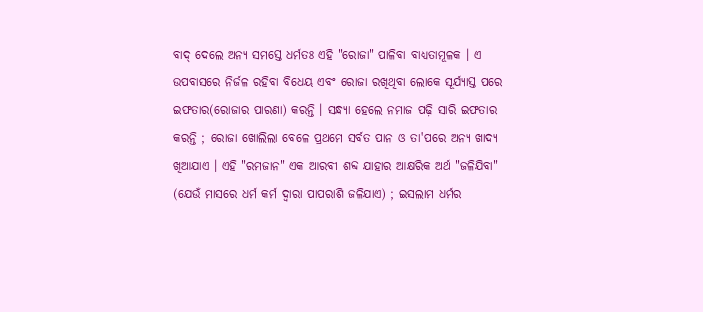ବାଦ୍ ଦେଲେ ଅନ୍ଯ ସମସ୍ତେ ଧର୍ମତଃ ଏହି "ରୋଜା" ପାଳିବା ବାଧ୍ୟତାମୂଳକ । ଏ ଉପବାସରେ ନିର୍ଜଳ ରହିବା ବିଧେୟ ଏବଂ ରୋଜା ରଖିଥିବା ଲୋକେ ସୂର୍ଯ୍ଯାସ୍ତ ପରେ ଇଫତାର(ରୋଜାର ପାରଣା) କରନ୍ତି । ସନ୍ଧ୍ଯା ହେଲେ ନମାଜ ପଢ଼ି ସାରି ଇଫତାର କରନ୍ତି ; ରୋଜା ଖୋଲିଲା ବେଳେ ପ୍ରଥମେ ସର୍ବତ ପାନ ଓ ତା'ପରେ ଅନ୍ୟ ଖାଦ୍ଯ ଖିଆଯାଏ । ଏହି "ରମଜାନ" ଏକ ଆରବୀ ଶବ୍ଦ ଯାହାର ଆକ୍ଷରିକ ଅର୍ଥ "ଜଳିଯିବା" (ଯେଉଁ ମାସରେ ଧର୍ମ କର୍ମ ଦ୍ବାରା ପାପରାଶି ଜଳିଯାଏ) ; ଇସଲାମ ଧର୍ମର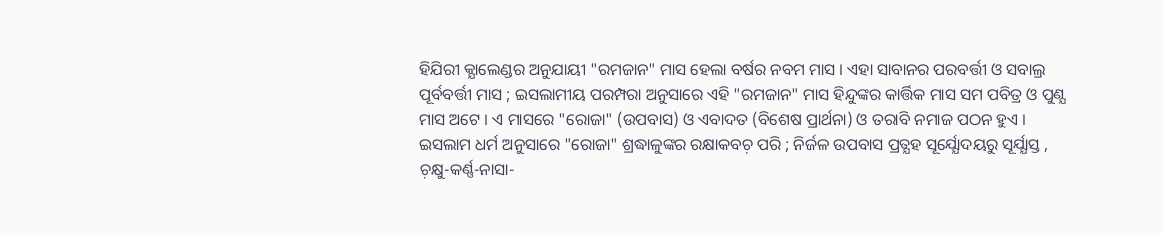ହିଯିରୀ କ୍ଯାଲେଣ୍ଡର ଅନୁଯାୟୀ "ରମଜାନ" ମାସ ହେଲା ବର୍ଷର ନବମ ମାସ । ଏହା ସାବାନର ପରବର୍ତ୍ତୀ ଓ ସବାଲ୍ର ପୂର୍ବବର୍ତ୍ତୀ ମାସ ; ଇସଲାମୀୟ ପରମ୍ପରା ଅନୁସାରେ ଏହି "ରମଜାନ" ମାସ ହିନ୍ଦୁଙ୍କର କାର୍ତ୍ତିକ ମାସ ସମ ପବିତ୍ର ଓ ପୁଣ୍ଯ ମାସ ଅଟେ । ଏ ମାସରେ "ରୋଜା" (ଉପବାସ) ଓ ଏବାଦତ (ବିଶେଷ ପ୍ରାର୍ଥନା) ଓ ତରାବି ନମାଜ ପଠନ ହୁଏ ।
ଇସଲାମ ଧର୍ମ ଅନୁସାରେ "ରୋଜା" ଶ୍ରଦ୍ଧାଳୁଙ୍କର ରକ୍ଷାକବଚ଼ ପରି ; ନିର୍ଜଳ ଉପବାସ ପ୍ରତ୍ଯହ ସୂର୍ଯ୍ଯୋଦୟରୁ ସୂର୍ଯ୍ଯାସ୍ତ , ଚ଼କ୍ଷୁ-କର୍ଣ୍ଣ-ନାସା-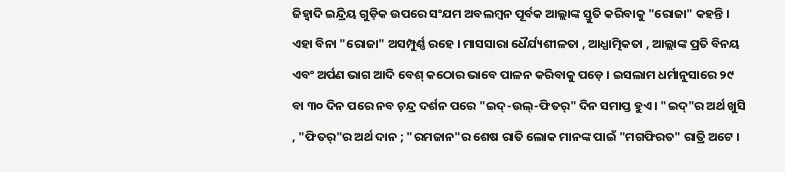ଜିହ୍ବାଦି ଇନ୍ଦ୍ରିୟ ଗୁଡ଼ିକ ଉପରେ ସଂଯମ ଅବଲମ୍ବନ ପୂର୍ବକ ଆଲ୍ଲାଙ୍କ ସ୍ତୁତି କରିବାକୁ "ରୋଜା" କହନ୍ତି । ଏହା ବିନା "ରୋଜା" ଅସମ୍ପୁର୍ଣ୍ଣ ରହେ । ମାସସାରା ଧୈର୍ଯ୍ୟଶୀଳତା , ଆଧ୍ଯାତ୍ମିକତା , ଆଲ୍ଲାଙ୍କ ପ୍ରତି ବିନୟ ଏବଂ ଅର୍ପଣ ଭାଗ ଆଦି ବେଶ୍ କଠୋର ଭାବେ ପାଳନ କରିବାକୁ ପଡ଼େ । ଇସଲାମ ଧର୍ମାନୁସାରେ ୨୯ ବା ୩୦ ଦିନ ପରେ ନବ ଚ଼ନ୍ଦ୍ର ଦର୍ଶନ ପରେ "ଇଦ୍-ଉଲ୍-ଫିତର୍" ଦିନ ସମାପ୍ତ ହୁଏ । "ଇଦ୍"ର ଅର୍ଥ ଖୁସି , "ଫିତର୍"ର ଅର୍ଥ ଦାନ ; "ରମଜାନ"ର ଶେଷ ରାତି ଲୋକ ମାନଙ୍କ ପାଇଁ "ମଗଫିରତ" ରାତ୍ରି ଅଟେ ।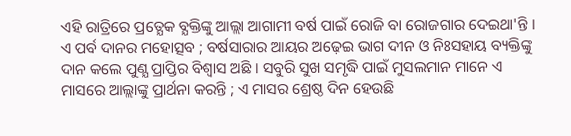ଏହି ରାତ୍ରିରେ ପ୍ରତ୍ଯେକ ବ୍ଯକ୍ତିଙ୍କୁ ଆଲ୍ଲା ଆଗାମୀ ବର୍ଷ ପାଇଁ ରୋଜି ବା ରୋଜଗାର ଦେଇଥା'ନ୍ତି । ଏ ପର୍ବ ଦାନର ମହୋତ୍ସବ ; ବର୍ଷସାରାର ଆୟର ଅଢ଼େଇ ଭାଗ ଦୀନ ଓ ନିଃସହାୟ ବ୍ୟକ୍ତିଙ୍କୁ ଦାନ କଲେ ପୁଣ୍ଯ ପ୍ରାପ୍ତିର ବିଶ୍ବାସ ଅଛି । ସବୁରି ସୁଖ ସମୃଦ୍ଧି ପାଇଁ ମୁସଲମାନ ମାନେ ଏ ମାସରେ ଆଲ୍ଲାଙ୍କୁ ପ୍ରାର୍ଥନା କରନ୍ତି ; ଏ ମାସର ଶ୍ରେଷ୍ଠ ଦିନ ହେଉଛି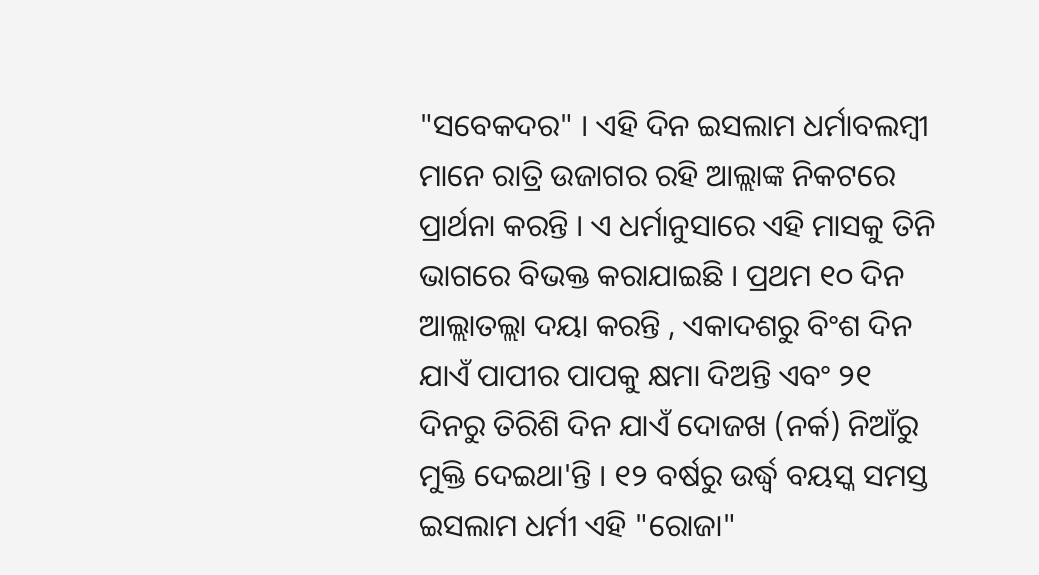"ସବେକଦର" । ଏହି ଦିନ ଇସଲାମ ଧର୍ମାବଲମ୍ବୀ ମାନେ ରାତ୍ରି ଉଜାଗର ରହି ଆଲ୍ଲାଙ୍କ ନିକଟରେ ପ୍ରାର୍ଥନା କରନ୍ତି । ଏ ଧର୍ମାନୁସାରେ ଏହି ମାସକୁ ତିନି ଭାଗରେ ବିଭକ୍ତ କରାଯାଇଛି । ପ୍ରଥମ ୧୦ ଦିନ ଆଲ୍ଲାତଲ୍ଲା ଦୟା କରନ୍ତି , ଏକାଦଶରୁ ବିଂଶ ଦିନ ଯାଏଁ ପାପୀର ପାପକୁ କ୍ଷମା ଦିଅନ୍ତି ଏବଂ ୨୧ ଦିନରୁ ତିରିଶି ଦିନ ଯାଏଁ ଦୋଜଖ (ନର୍କ) ନିଆଁରୁ ମୁକ୍ତି ଦେଇଥା'ନ୍ତି । ୧୨ ବର୍ଷରୁ ଉର୍ଦ୍ଧ୍ବ ବୟସ୍କ ସମସ୍ତ ଇସଲାମ ଧର୍ମୀ ଏହି "ରୋଜା"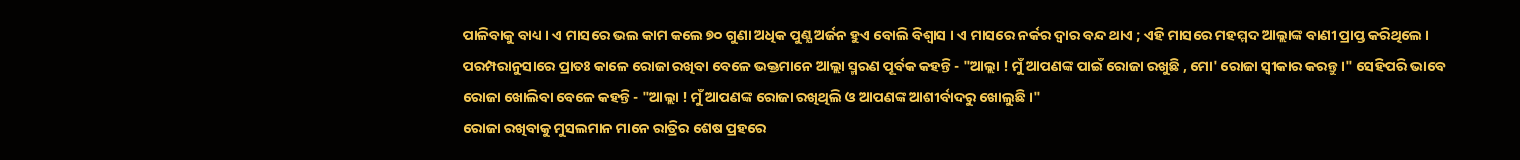ପାଳିବାକୁ ବାଧ୍ୟ । ଏ ମାସରେ ଭଲ କାମ କଲେ ୭୦ ଗୁଣା ଅଧିକ ପୁଣ୍ଯ ଅର୍ଜନ ହୁଏ ବୋଲି ବିଶ୍ବାସ । ଏ ମାସରେ ନର୍କର ଦ୍ବାର ବନ୍ଦ ଥାଏ ; ଏହି ମାସରେ ମହମ୍ମଦ ଆଲ୍ଲାଙ୍କ ବାଣୀ ପ୍ରାପ୍ତ କରିଥିଲେ । ପରମ୍ପରାନୁସାରେ ପ୍ରାତଃ କାଳେ ରୋଜା ରଖିବା ବେଳେ ଭକ୍ତମାନେ ଆଲ୍ଲା ସ୍ମରଣ ପୂର୍ବକ କହନ୍ତି - "ଆଲ୍ଲା ! ମୁଁ ଆପଣଙ୍କ ପାଇଁ ରୋଜା ରଖୁଛି , ମୋ' ରୋଜା ସ୍ବୀକାର କରନ୍ତୁ ।" ସେହିପରି ଭାବେ ରୋଜା ଖୋଲିବା ବେଳେ କହନ୍ତି - "ଆଲ୍ଲା ! ମୁଁ ଆପଣଙ୍କ ରୋଜା ରଖିଥିଲି ଓ ଆପଣଙ୍କ ଆଶୀର୍ବାଦରୁ ଖୋଲୁଛି ।"
ରୋଜା ରଖିବାକୁ ମୁସଲମାନ ମାନେ ରାତ୍ରିର ଶେଷ ପ୍ରହରେ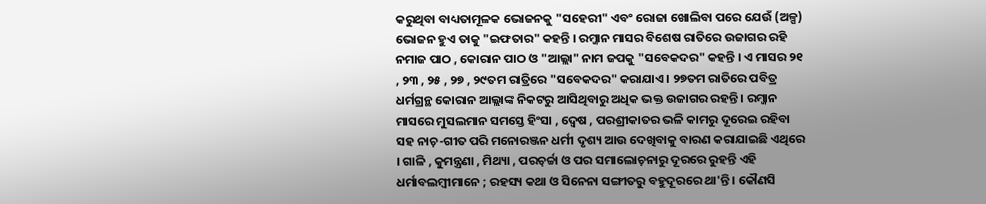କରୁଥିବା ବାଧ୍ୟତାମୂଳକ ଭୋଜନକୁ "ସହେରୀ" ଏବଂ ରୋଜା ଖୋଲିବା ପରେ ଯେଉଁ (ଅଳ୍ପ) ଭୋଜନ ହୁଏ ତାକୁ "ଇଫତାର" କହନ୍ତି । ରମ୍ଜାନ ମାସର ବିଶେଷ ରାତିରେ ଉଜାଗର ରହି ନମାଜ ପାଠ , କୋରାନ ପାଠ ଓ "ଆଲ୍ଲା" ନାମ ଜପକୁ "ସବେକଦର" କହନ୍ତି । ଏ ମାସର ୨୧ , ୨୩ , ୨୫ , ୨୭ , ୨୯ତମ ରାତ୍ରିରେ "ସବେକଦର" କରାଯାଏ । ୨୭ତମ ରାତିରେ ପବିତ୍ର ଧର୍ମଗ୍ରନ୍ଥ କୋରାନ ଆଲ୍ଲାଙ୍କ ନିକଟରୁ ଆସିଥିବାରୁ ଅଧିକ ଭକ୍ତ ଉଜାଗର ରହନ୍ତି । ରମ୍ଜାନ ମାସରେ ମୁସଲମାନ ସମସ୍ତେ ହିଂସା , ଦ୍ବେଷ , ପରଶ୍ରୀକାତର ଭଳି କାମରୁ ଦୂରେଇ ରହିବା ସହ ନାଚ଼-ଗୀତ ପରି ମନୋରଞ୍ଜନ ଧର୍ମୀ ଦୃଶ୍ୟ ଆଉ ଦେଖିବାକୁ ବାରଣ କରାଯାଇଛି ଏଥିରେ । ଗାଳି , କୁମନ୍ତ୍ରଣା , ମିଥ୍ୟା , ପରଚ଼ର୍ଚ୍ଚା ଓ ପର ସମାଲୋଚ଼ନାରୁ ଦୂରରେ ରୁହନ୍ତି ଏହି ଧର୍ମାବଲମ୍ବୀମାନେ ; ରହସ୍ୟ କଥା ଓ ସିନେନା ସଙ୍ଗୀତରୁ ବହୁଦୂରରେ ଥା'ନ୍ତି । କୌଣସି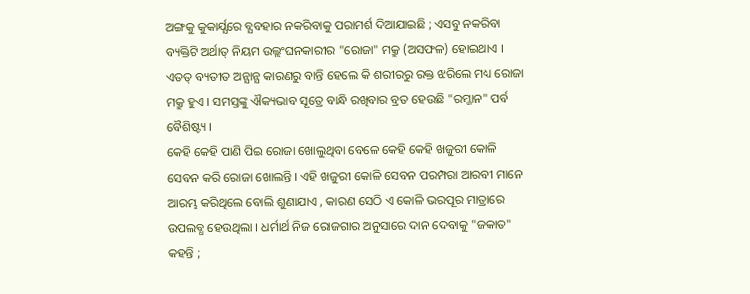ଅଙ୍ଗକୁ କୁକାର୍ଯ୍ଯରେ ବ୍ଯବହାର ନକରିବାକୁ ପରାମର୍ଶ ଦିଆଯାଇଛି ; ଏସବୁ ନକରିବା ବ୍ୟକ୍ତିଟି ଅର୍ଥାତ୍ ନିୟମ ଉଲ୍ଲଂଘନକାରୀର "ରୋଜା" ମକ୍ରୁ (ଅସଫଳ) ହୋଇଥାଏ । ଏତତ୍ ବ୍ୟତୀତ ଅନ୍ଯାନ୍ଯ କାରଣରୁ ବାନ୍ତି ହେଲେ କି ଶରୀରରୁ ରକ୍ତ ଝରିଲେ ମଧ୍ୟ ରୋଜା ମକ୍ରୁ ହୁଏ । ସମସ୍ତଙ୍କୁ ଐକ୍ୟଭାବ ସୂତ୍ରେ ବାନ୍ଧି ରଖିବାର ବ୍ରତ ହେଉଛି "ରମ୍ଜାନ" ପର୍ବ ବୈଶିଷ୍ଟ୍ୟ ।
କେହି କେହି ପାଣି ପିଇ ରୋଜା ଖୋଲୁଥିବା ବେଳେ କେହି କେହି ଖଜୁରୀ କୋଳି ସେବନ କରି ରୋଜା ଖୋଲନ୍ତି । ଏହି ଖଜୁରୀ କୋଳି ସେବନ ପରମ୍ପରା ଆରବୀ ମାନେ ଆରମ୍ଭ କରିଥିଲେ ବୋଲି ଶୁଣାଯାଏ , କାରଣ ସେଠି ଏ କୋଳି ଭରପୂର ମାତ୍ରାରେ ଉପଲବ୍ଧ ହେଉଥିଲା । ଧର୍ମାର୍ଥ ନିଜ ରୋଜଗାର ଅନୁସାରେ ଦାନ ଦେବାକୁ "ଜକାତ" କହନ୍ତି ;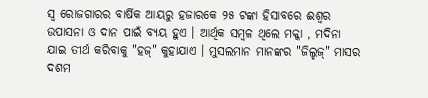ସ୍ବ ରୋଜଗାରର ବାର୍ଷିକ ଆୟରୁ ହଜାରକେ ୨୫ ଟଙ୍କା ହିସାବରେ ଈଶ୍ବର ଉପାସନା ଓ ଦାନ ପାଇଁ ବ୍ଯୟ ହୁଏ । ଆର୍ଥିକ ସମ୍ବଳ ଥିଲେ ମକ୍କା , ମଦିନା ଯାଇ ତୀର୍ଥ କରିବାକୁ "ହଜ୍" କୁହାଯାଏ । ମୁସଲମାନ ମାନଙ୍କର "ଜିଲ୍ହଜ୍" ମାସର ଦଶମ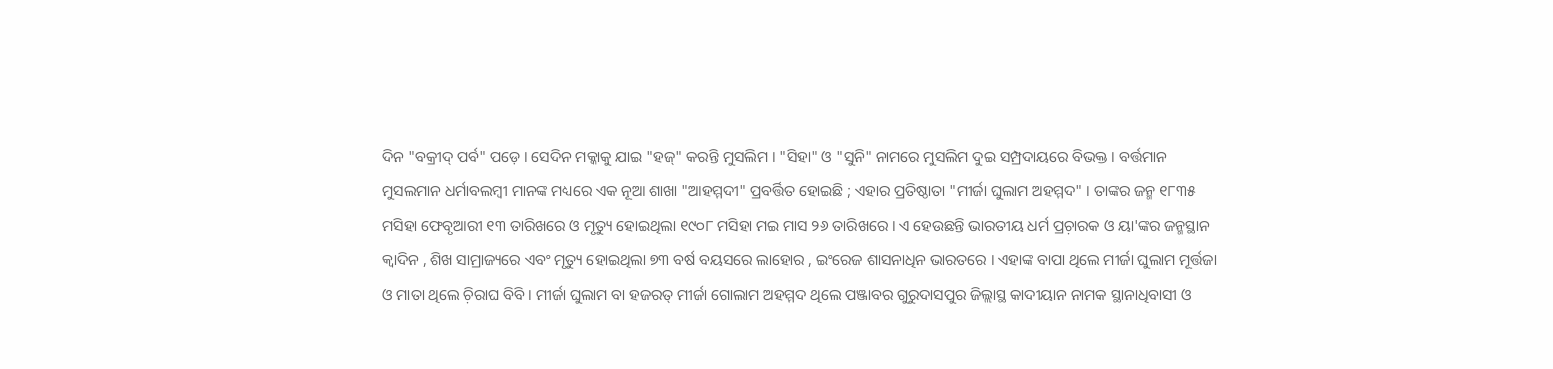ଦିନ "ବକ୍ରୀଦ୍ ପର୍ବ" ପଡ଼େ । ସେଦିନ ମକ୍କାକୁ ଯାଇ "ହଜ୍" କରନ୍ତି ମୁସଲିମ । "ସିହା" ଓ "ସୁନି" ନାମରେ ମୁସଲିମ ଦୁଇ ସମ୍ପ୍ରଦାୟରେ ବିଭକ୍ତ । ବର୍ତ୍ତମାନ ମୁସଲମାନ ଧର୍ମାବଲମ୍ବୀ ମାନଙ୍କ ମଧ୍ୟରେ ଏକ ନୂଆ ଶାଖା "ଆହମ୍ମଦୀ" ପ୍ରବର୍ତ୍ତିତ ହୋଇଛି ; ଏହାର ପ୍ରତିଷ୍ଠାତା "ମୀର୍ଜା ଘୁଲାମ ଅହମ୍ମଦ" । ତାଙ୍କର ଜନ୍ମ ୧୮୩୫ ମସିହା ଫେବୃଆରୀ ୧୩ ତାରିଖରେ ଓ ମୃତ୍ୟୁ ହୋଇଥିଲା ୧୯୦୮ ମସିହା ମଇ ମାସ ୨୬ ତାରିଖରେ । ଏ ହେଉଛନ୍ତି ଭାରତୀୟ ଧର୍ମ ପ୍ରଚ଼ାରକ ଓ ୟା'ଙ୍କର ଜନ୍ମସ୍ଥାନ କ୍ବାଦିନ , ଶିଖ ସାମ୍ରାଜ୍ୟରେ ଏବଂ ମୃତ୍ୟୁ ହୋଇଥିଲା ୭୩ ବର୍ଷ ବୟସରେ ଲାହୋର , ଇଂରେଜ ଶାସନାଧିନ ଭାରତରେ । ଏହାଙ୍କ ବାପା ଥିଲେ ମୀର୍ଜା ଘୁଲାମ ମୂର୍ତ୍ତଜା ଓ ମାତା ଥିଲେ ଚ଼ିରାଘ ବିବି । ମୀର୍ଜା ଘୁଲାମ ବା ହଜରତ୍ ମୀର୍ଜା ଗୋଲାମ ଅହମ୍ମଦ ଥିଲେ ପଞ୍ଜାବର ଗୁରୁଦାସପୁର ଜିଲ୍ଲାସ୍ଥ କାଦୀୟାନ ନାମକ ସ୍ଥାନାଧିବାସୀ ଓ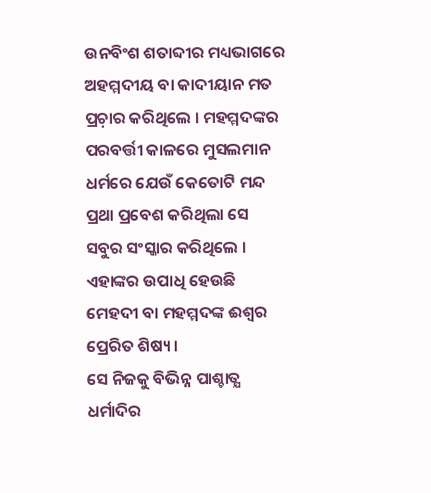ଉନବିଂଶ ଶତାବ୍ଦୀର ମଧ୍ୟଭାଗରେ ଅହମ୍ମଦୀୟ ବା କାଦୀୟାନ ମତ ପ୍ରଚ଼ାର କରିଥିଲେ । ମହମ୍ମଦଙ୍କର ପରବର୍ତ୍ତୀ କାଳରେ ମୁସଲମାନ ଧର୍ମରେ ଯେଉଁ କେତୋଟି ମନ୍ଦ ପ୍ରଥା ପ୍ରବେଶ କରିଥିଲା ସେ ସବୁର ସଂସ୍କାର କରିଥିଲେ । ଏହାଙ୍କର ଉପାଧି ହେଉଛି ମେହଦୀ ବା ମହମ୍ମଦଙ୍କ ଈଶ୍ଵର ପ୍ରେରିତ ଶିଷ୍ୟ ।
ସେ ନିଜକୁ ବିଭିନ୍ନ ପାଶ୍ଚାତ୍ଯ ଧର୍ମାଦିର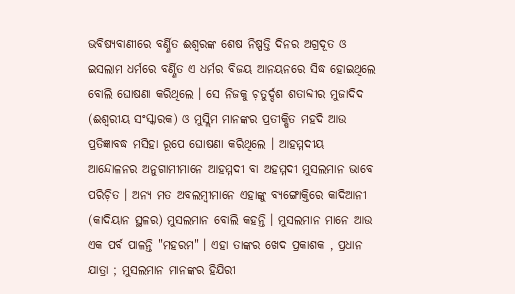ଭବିଷ୍ଯବାଣୀରେ ବର୍ଣ୍ଣିତ ଈଶ୍ୱରଙ୍କ ଶେଷ ନିଷ୍ପତ୍ତି ଦିନର ଅଗ୍ରଦୂତ ଓ ଇସଲାମ ଧର୍ମରେ ବର୍ଣ୍ଣିତ ଏ ଧର୍ମର ବିଜୟ ଆନୟନରେ ସିଦ୍ଧ ହୋଇଥିଲେ ବୋଲି ଘୋଷଣା କରିଥିଲେ । ସେ ନିଜକୁ ଚ଼ତୁର୍ଦ୍ଦଶ ଶତାବ୍ଦୀର ମୁଜାଦିଦ (ଈଶ୍ବରୀୟ ସଂସ୍କାରକ) ଓ ମୁସ୍ଲିମ ମାନଙ୍କର ପ୍ରତୀକ୍ଷିତ ମହଦି ଆଉ ପ୍ରତିଜ୍ଞାବଦ୍ଧ ମସିହା ରୂପେ ଘୋଷଣା କରିଥିଲେ । ଆହମ୍ମଦୀୟ ଆନ୍ଦୋଳନର ଅନୁଗାମୀମାନେ ଆହମ୍ମଦୀ ବା ଅହମ୍ମଦୀ ମୁସଲମାନ ଭାବେ ପରିଚ଼ିତ । ଅନ୍ୟ ମତ ଅବଲମ୍ବୀମାନେ ଏହାଙ୍କୁ ବ୍ଯଙ୍ଗୋକ୍ତିରେ କାଦିଆନୀ (କାଦିୟାନ ସ୍ଥଳର) ମୁସଲମାନ ବୋଲି କହନ୍ତି । ମୁସଲମାନ ମାନେ ଆଉ ଏକ ପର୍ବ ପାଳନ୍ତି "ମହରମ" । ଏହା ତାଙ୍କର ଖେଦ ପ୍ରକାଶକ , ପ୍ରଧାନ ଯାତ୍ରା ; ମୁସଲମାନ ମାନଙ୍କର ହିଯିରୀ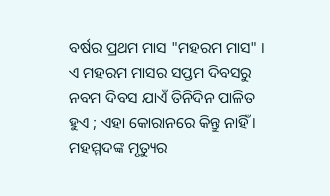ବର୍ଷର ପ୍ରଥମ ମାସ "ମହରମ ମାସ" । ଏ ମହରମ ମାସର ସପ୍ତମ ଦିବସରୁ ନବମ ଦିବସ ଯାଏଁ ତିନିଦିନ ପାଳିତ ହୁଏ ; ଏହା କୋରାନରେ କିନ୍ତୁ ନାହିଁ । ମହମ୍ମଦଙ୍କ ମୃତ୍ୟୁର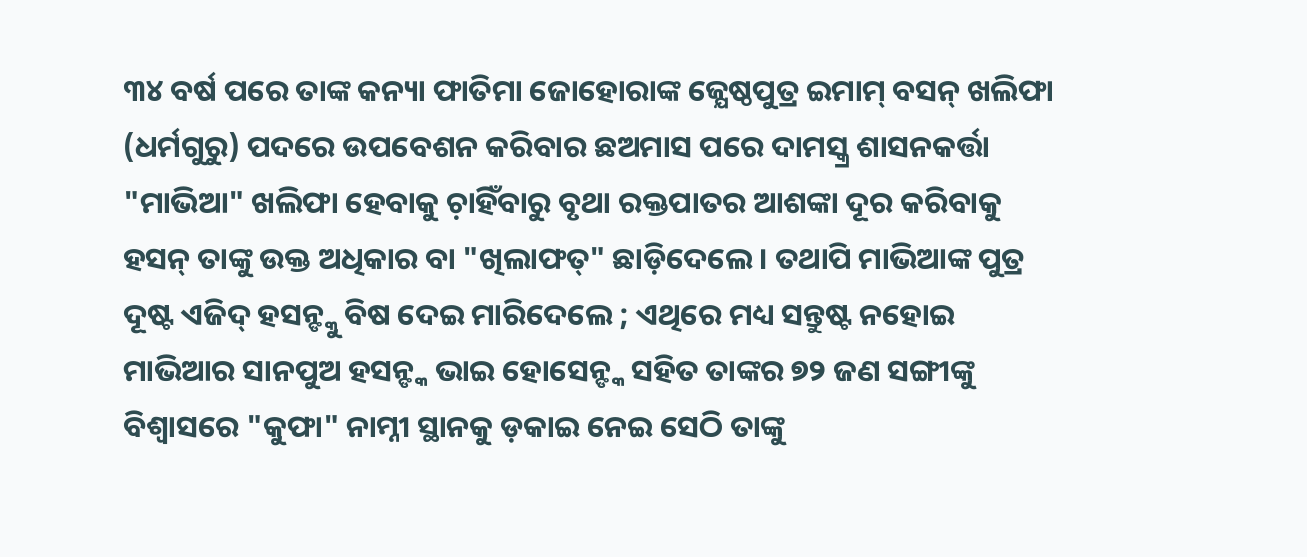୩୪ ବର୍ଷ ପରେ ତାଙ୍କ କନ୍ୟା ଫାତିମା ଜୋହୋରାଙ୍କ ଜ୍ଯେଷ୍ଠପୁତ୍ର ଇମାମ୍ ବସନ୍ ଖଲିଫା (ଧର୍ମଗୁରୁ) ପଦରେ ଉପବେଶନ କରିବାର ଛଅମାସ ପରେ ଦାମସ୍କ୍ର ଶାସନକର୍ତ୍ତା "ମାଭିଆ" ଖଲିଫା ହେବାକୁ ଚ଼ାହିଁବାରୁ ବୃଥା ରକ୍ତପାତର ଆଶଙ୍କା ଦୂର କରିବାକୁ ହସନ୍ ତାଙ୍କୁ ଉକ୍ତ ଅଧିକାର ବା "ଖିଲାଫତ୍" ଛାଡ଼ିଦେଲେ । ତଥାପି ମାଭିଆଙ୍କ ପୁତ୍ର ଦୂଷ୍ଟ ଏଜିଦ୍ ହସନ୍ଙ୍କୁ ବିଷ ଦେଇ ମାରିଦେଲେ ; ଏଥିରେ ମଧ୍ୟ ସନ୍ତୁଷ୍ଟ ନହୋଇ ମାଭିଆର ସାନପୁଅ ହସନ୍ଙ୍କ ଭାଇ ହୋସେନ୍ଙ୍କ ସହିତ ତାଙ୍କର ୭୨ ଜଣ ସଙ୍ଗୀଙ୍କୁ ବିଶ୍ୱାସରେ "କୁଫା" ନାମ୍ନୀ ସ୍ଥାନକୁ ଡ଼କାଇ ନେଇ ସେଠି ତାଙ୍କୁ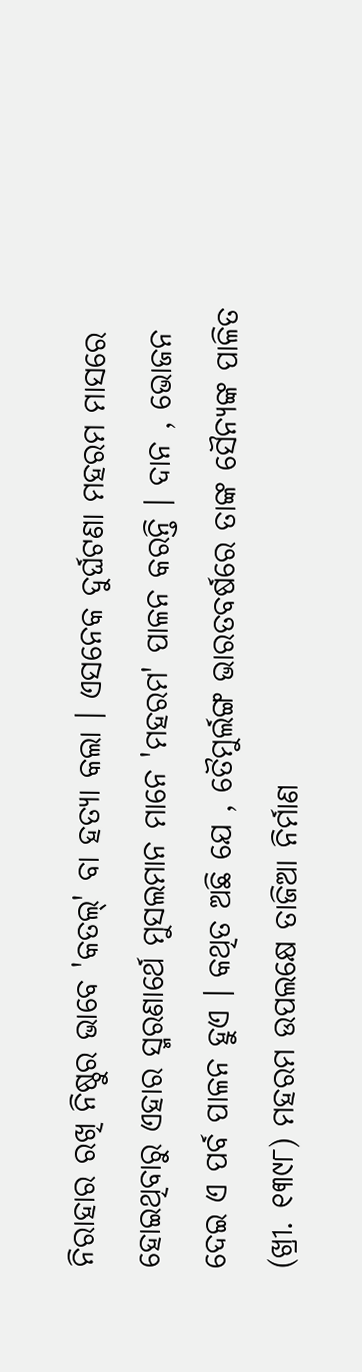ନିରାହାର ରଖି ନିଷ୍ଠୁର ଭାବେ 'କତଲ୍' ବା ହତ୍ୟା କଲା । ଏସନେକ ଦୁର୍ଘଟଣା ମହରମ ମାସରେ ହୋଇଥିବାରୁ ଏହାର ସ୍ମରଣାର୍ଥେ ମୁସଲମାନ ମାନେ 'ମହରମ' ପାଳନ କରନ୍ତି । ଦାନ , ଭୋଜନ ଦେଇ ଏ ପର୍ବ ପାଳନ ହୁଏ । କଥିତ ଅଛି ଯେ , ତୈମୁର୍ଲଙ୍ଗ ଭାରତବର୍ଷରେ ତାଙ୍କ ସୈନ୍ୟଙ୍କ ପାଳିତ (ଖ୍ରୀ. ୧୩୯୮) ମହରମ ଉପଲକ୍ଷେ ତାଜିଆ ନିର୍ମାଣ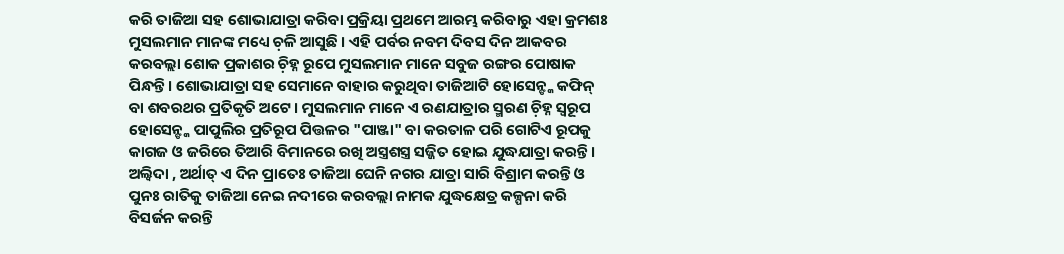କରି ତାଜିଆ ସହ ଶୋଭାଯାତ୍ରା କରିବା ପ୍ରକ୍ରିୟା ପ୍ରଥମେ ଆରମ୍ଭ କରିବାରୁ ଏହା କ୍ରମଶଃ ମୁସଲମାନ ମାନଙ୍କ ମଧ୍ୟେ ଚ଼ଳି ଆସୁଛି । ଏହି ପର୍ବର ନବମ ଦିବସ ଦିନ ଆକବର କରବଲ୍ଲା ଶୋକ ପ୍ରକାଶର ଚ଼ିହ୍ନ ରୂପେ ମୁସଲମାନ ମାନେ ସବୁଜ ରଙ୍ଗର ପୋଷାକ ପିନ୍ଧନ୍ତି । ଶୋଭାଯାତ୍ରା ସହ ସେମାନେ ବାହାର କରୁଥିବା ତାଜିଆଟି ହୋସେନ୍ଙ୍କ କଫିନ୍ ବା ଶବରଥର ପ୍ରତିକୃତି ଅଟେ । ମୁସଲମାନ ମାନେ ଏ ରଣଯାତ୍ରାର ସ୍ମରଣ ଚ଼ିହ୍ନ ସ୍ବରୂପ ହୋସେନ୍ଙ୍କ ପାପୁଲିର ପ୍ରତିରୂପ ପିତ୍ତଳର "ପାଞ୍ଜା" ବା କରତାଳ ପରି ଗୋଟିଏ ରୂପକୁ କାଗଜ ଓ ଜରିରେ ତିଆରି ବିମାନରେ ରଖି ଅସ୍ତ୍ରଶସ୍ତ୍ର ସଜ୍ଜିତ ହୋଇ ଯୁଦ୍ଧଯାତ୍ରା କରନ୍ତି ।
ଅଲ୍ବିଦା , ଅର୍ଥାତ୍ ଏ ଦିନ ପ୍ରାତେଃ ତାଜିଆ ଘେନି ନଗର ଯାତ୍ରା ସାରି ବିଶ୍ରାମ କରନ୍ତି ଓ ପୁନଃ ରାତିକୁ ତାଜିଆ ନେଇ ନଦୀରେ କରବଲ୍ଲା ନାମକ ଯୁଦ୍ଧକ୍ଷେତ୍ର କଳ୍ପନା କରି ବିସର୍ଜନ କରନ୍ତି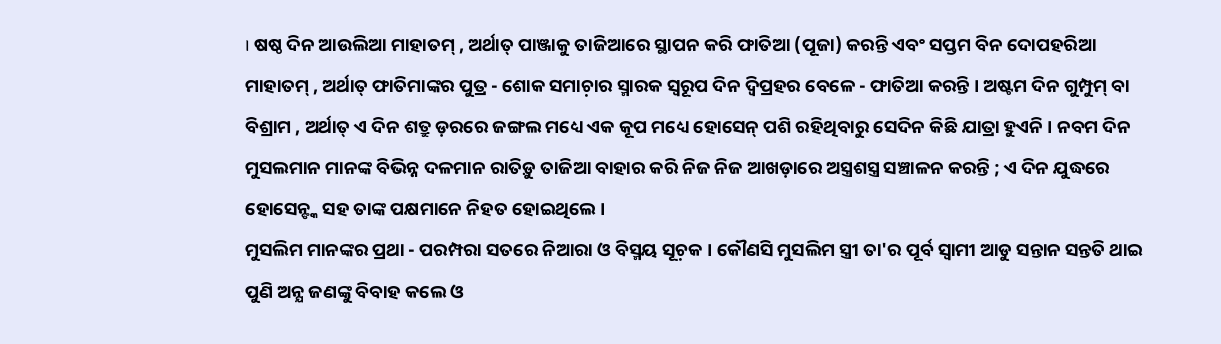। ଷଷ୍ଠ ଦିନ ଆଉଲିଆ ମାହାତମ୍ , ଅର୍ଥାତ୍ ପାଞ୍ଜାକୁ ତାଜିଆରେ ସ୍ଥାପନ କରି ଫାତିଆ (ପୂଜା) କରନ୍ତି ଏବଂ ସପ୍ତମ ବିନ ଦୋପହରିଆ ମାହାତମ୍ , ଅର୍ଥାତ୍ ଫାତିମାଙ୍କର ପୁତ୍ର - ଶୋକ ସମାଚ଼ାର ସ୍ମାରକ ସ୍ବରୂପ ଦିନ ଦ୍ବିପ୍ରହର ବେଳେ - ଫାତିଆ କରନ୍ତି । ଅଷ୍ଟମ ଦିନ ଗୁମ୍ପୁମ୍ ବା ବିଶ୍ରାମ , ଅର୍ଥାତ୍ ଏ ଦିନ ଶତ୍ରୁ ଡ଼ରରେ ଜଙ୍ଗଲ ମଧ୍ୟେ ଏକ କୂପ ମଧ୍ୟେ ହୋସେନ୍ ପଶି ରହିଥିବାରୁ ସେଦିନ କିଛି ଯାତ୍ରା ହୁଏନି । ନବମ ଦିନ ମୁସଲମାନ ମାନଙ୍କ ବିଭିନ୍ନ ଦଳମାନ ରାତିଡ଼ୁ ତାଜିଆ ବାହାର କରି ନିଜ ନିଜ ଆଖଡ଼ାରେ ଅସ୍ତ୍ରଶସ୍ତ୍ର ସଞ୍ଚାଳନ କରନ୍ତି ; ଏ ଦିନ ଯୁଦ୍ଧରେ ହୋସେନ୍ଙ୍କ ସହ ତାଙ୍କ ପକ୍ଷମାନେ ନିହତ ହୋଇଥିଲେ ।
ମୁସଲିମ ମାନଙ୍କର ପ୍ରଥା - ପରମ୍ପରା ସତରେ ନିଆରା ଓ ବିସ୍ମୟ ସୂଚ଼କ । କୌଣସି ମୁସଲିମ ସ୍ତ୍ରୀ ତା'ର ପୂର୍ବ ସ୍ବାମୀ ଆଡୁ ସନ୍ତାନ ସନ୍ତତି ଥାଇ ପୁଣି ଅନ୍ଯ ଜଣଙ୍କୁ ବିବାହ କଲେ ଓ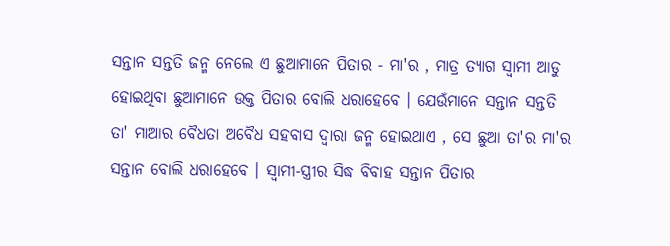ସନ୍ତାନ ସନ୍ତତି ଜନ୍ମ ନେଲେ ଏ ଛୁଆମାନେ ପିତାର - ମା'ର , ମାତ୍ର ତ୍ଯାଗ ସ୍ବାମୀ ଆଡୁ ହୋଇଥିବା ଛୁଆମାନେ ଉକ୍ତ ପିତାର ବୋଲି ଧରାହେବେ । ଯେଉଁମାନେ ସନ୍ତାନ ସନ୍ତତି ତା' ମାଆର ବୈଧତା ଅବୈଧ ସହବାସ ଦ୍ବାରା ଜନ୍ମ ହୋଇଥାଏ , ସେ ଛୁଆ ତା'ର ମା'ର ସନ୍ତାନ ବୋଲି ଧରାହେବେ । ସ୍ବାମୀ-ସ୍ତ୍ରୀର ସିଦ୍ଧ ବିବାହ ସନ୍ତାନ ପିତାର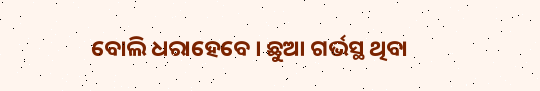ବୋଲି ଧରାହେବେ । ଛୁଆ ଗର୍ଭସ୍ଥ ଥିବା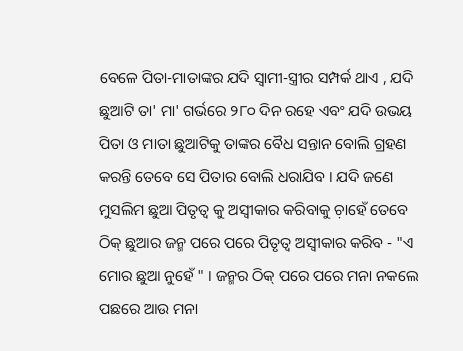ବେଳେ ପିତା-ମାତାଙ୍କର ଯଦି ସ୍ବାମୀ-ସ୍ତ୍ରୀର ସମ୍ପର୍କ ଥାଏ , ଯଦି ଛୁଆଟି ତା' ମା' ଗର୍ଭରେ ୨୮୦ ଦିନ ରହେ ଏବଂ ଯଦି ଉଭୟ ପିତା ଓ ମାତା ଛୁଆଟିକୁ ତାଙ୍କର ବୈଧ ସନ୍ତାନ ବୋଲି ଗ୍ରହଣ କରନ୍ତି ତେବେ ସେ ପିତାର ବୋଲି ଧରାଯିବ । ଯଦି ଜଣେ ମୁସଲିମ ଛୁଆ ପିତୃତ୍ୱ କୁ ଅସ୍ବୀକାର କରିବାକୁ ଚ଼ାହେଁ ତେବେ ଠିକ୍ ଛୁଆର ଜନ୍ମ ପରେ ପରେ ପିତୃତ୍ୱ ଅସ୍ବୀକାର କରିବ - "ଏ ମୋର ଛୁଆ ନୁହେଁ " । ଜନ୍ମର ଠିକ୍ ପରେ ପରେ ମନା ନକଲେ ପଛରେ ଆଉ ମନା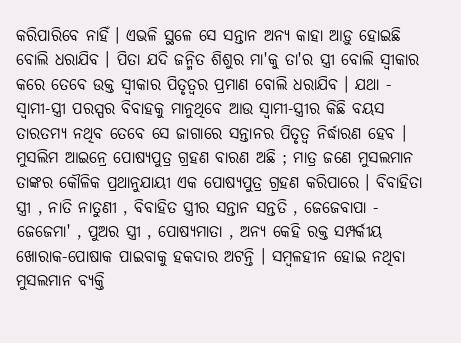କରିପାରିବେ ନାହିଁ । ଏଭଳି ସ୍ଥଳେ ସେ ସନ୍ତାନ ଅନ୍ଯ କାହା ଆଡ଼ୁ ହୋଇଛି ବୋଲି ଧରାଯିବ । ପିତା ଯଦି ଜନ୍ମିତ ଶିଶୁର ମା'କୁ ତା'ର ସ୍ତ୍ରୀ ବୋଲି ସ୍ବୀକାର କରେ ତେବେ ଉକ୍ତ ସ୍ବୀକାର ପିତୃତ୍ୱର ପ୍ରମାଣ ବୋଲି ଧରାଯିବ । ଯଥା - ସ୍ବାମୀ-ସ୍ତ୍ରୀ ପରସ୍ପର ବିବାହକୁ ମାନୁଥିବେ ଆଉ ସ୍ବାମୀ-ସ୍ତ୍ରୀର କିଛି ବୟସ ତାରତମ୍ୟ ନଥିବ ତେବେ ସେ ଜାଗାରେ ସନ୍ତାନର ପିତୃତ୍ୱ ନିର୍ଦ୍ଧାରଣ ହେବ ।
ମୁସଲିମ ଆଇନ୍ରେ ପୋଷ୍ଯପୁତ୍ର ଗ୍ରହଣ ବାରଣ ଅଛି ; ମାତ୍ର ଜଣେ ମୁସଲମାନ ତାଙ୍କର କୌଳିକ ପ୍ରଥାନୁଯାୟୀ ଏକ ପୋଷ୍ଯପୁତ୍ର ଗ୍ରହଣ କରିପାରେ । ବିବାହିତା ସ୍ତ୍ରୀ , ନାତି ନାତୁଣୀ , ବିବାହିତ ସ୍ତ୍ରୀର ସନ୍ତାନ ସନ୍ତତି , ଜେଜେବାପା - ଜେଜେମା' , ପୁଅର ସ୍ତ୍ରୀ , ପୋଷ୍ଯମାତା , ଅନ୍ଯ କେହି ରକ୍ତ ସମ୍ପର୍କୀୟ ଖୋରାକ-ପୋଷାକ ପାଇବାକୁ ହକଦାର ଅଟନ୍ତି । ସମ୍ବଳହୀନ ହୋଇ ନଥିବା ମୁସଲମାନ ବ୍ଯକ୍ତି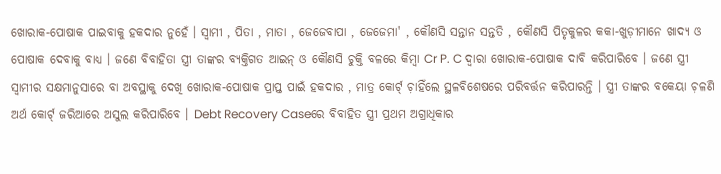ଖୋରାକ-ପୋଷାକ ପାଇବାକୁ ହକଦାର ନୁହେଁ । ସ୍ବାମୀ , ପିତା , ମାତା , ଜେଜେବାପା , ଜେଜେମା' , କୌଣସି ସନ୍ତାନ ସନ୍ତତି , କୌଣସି ପିତୃକୁଳର କକା-ଖୁଡ଼ୀମାନେ ଖାଦ୍ୟ ଓ ପୋଷାକ ଦେବାକୁ ବାଧ୍ଯ । ଜଣେ ବିବାହିତା ସ୍ତ୍ରୀ ତାଙ୍କର ବ୍ଯକ୍ତିଗତ ଆଇନ୍ ଓ କୌଣସି ଚୁକ୍ତି ବଳରେ କିମ୍ବା Cr P. C ଦ୍ବାରା ଖୋରାକ-ପୋଷାକ ଦାବି କରିପାରିବେ । ଜଣେ ସ୍ତ୍ରୀ ସ୍ବାମୀର ସକ୍ଷମାନୁସାରେ ବା ଅବସ୍ଥାକୁ ଦେଖି ଖୋରାକ-ପୋଷାକ ପ୍ରାପ୍ତ ପାଇଁ ହକଦାର , ମାତ୍ର କୋର୍ଟ୍ ଚ଼ାହିଁଲେ ସ୍ଥଳବିଶେଷରେ ପରିବର୍ତ୍ତନ କରିପାରନ୍ତି । ସ୍ତ୍ରୀ ତାଙ୍କର ବକେୟା ଚ଼ଳଣି ଅର୍ଥ କୋର୍ଟ୍ ଜରିଆରେ ଅସୁଲ କରିପାରିବେ । Debt Recovery Caseରେ ବିବାହିତ ସ୍ତ୍ରୀ ପ୍ରଥମ ଅଗ୍ରାଧିକାର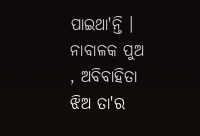ପାଇଥା'ନ୍ତି । ନାବାଳକ ପୁଅ , ଅବିବାହିତା ଝିଅ ତା'ର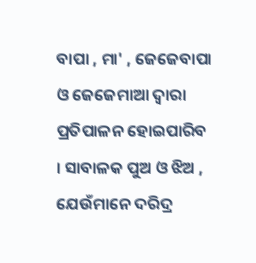ବାପା , ମା' , ଜେଜେବାପା ଓ ଜେଜେମାଆ ଦ୍ବାରା ପ୍ରତିପାଳନ ହୋଇପାରିବ । ସାବାଳକ ପୁଅ ଓ ଝିଅ , ଯେଉଁମାନେ ଦରିଦ୍ର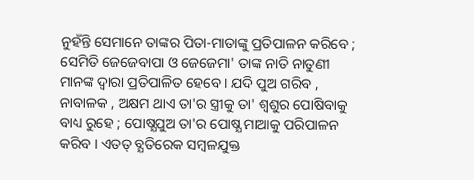ନୁହଁନ୍ତି ସେମାନେ ତାଙ୍କର ପିତା-ମାତାଙ୍କୁ ପ୍ରତିପାଳନ କରିବେ ; ସେମିତି ଜେଜେବାପା ଓ ଜେଜେମା' ତାଙ୍କ ନାତି ନାତୁଣୀ ମାନଙ୍କ ଦ୍ବାରା ପ୍ରତିପାଳିତ ହେବେ । ଯଦି ପୁଅ ଗରିବ , ନାବାଳକ , ଅକ୍ଷମ ଥାଏ ତା'ର ସ୍ତ୍ରୀକୁ ତା' ଶ୍ବଶୁର ପୋଷିବାକୁ ବାଧ୍ୟ ରୁହେ ; ପୋଷ୍ଯପୁଅ ତା'ର ପୋଷ୍ଯ ମାଆକୁ ପରିପାଳନ କରିବ । ଏତତ୍ ବ୍ଯତିରେକ ସମ୍ବଳଯୁକ୍ତ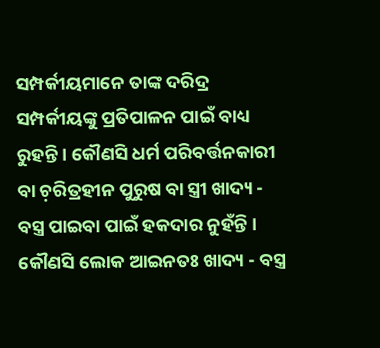ସମ୍ପର୍କୀୟମାନେ ତାଙ୍କ ଦରିଦ୍ର ସମ୍ପର୍କୀୟଙ୍କୁ ପ୍ରତିପାଳନ ପାଇଁ ବାଧ୍ୟ ରୁହନ୍ତି । କୌଣସି ଧର୍ମ ପରିବର୍ତ୍ତନକାରୀ ବା ଚ଼ରିତ୍ରହୀନ ପୁରୁଷ ବା ସ୍ତ୍ରୀ ଖାଦ୍ୟ - ବସ୍ତ୍ର ପାଇବା ପାଇଁ ହକଦାର ନୁହଁନ୍ତି । କୌଣସି ଲୋକ ଆଇନତଃ ଖାଦ୍ୟ - ବସ୍ତ୍ର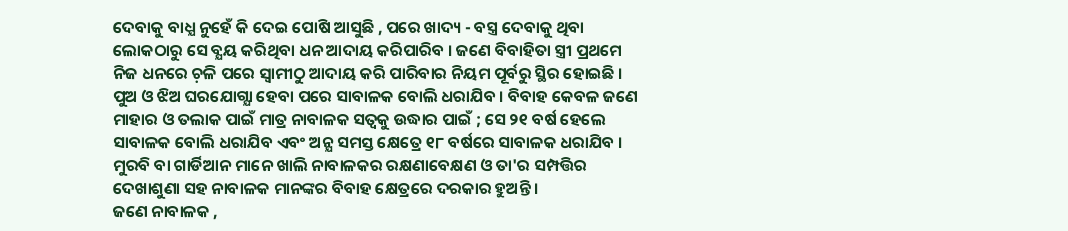ଦେବାକୁ ବାଧ୍ଯ ନୁହେଁ କି ଦେଇ ପୋଷି ଆସୁଛି , ପରେ ଖାଦ୍ୟ - ବସ୍ତ୍ର ଦେବାକୁ ଥିବା ଲୋକଠାରୁ ସେ ବ୍ଯୟ କରିଥିବା ଧନ ଆଦାୟ କରିପାରିବ । ଜଣେ ବିବାହିତା ସ୍ତ୍ରୀ ପ୍ରଥମେ ନିଜ ଧନରେ ଚ଼ଳି ପରେ ସ୍ବାମୀଠୁ ଆଦାୟ କରି ପାରିବାର ନିୟମ ପୂର୍ବରୁ ସ୍ଥିର ହୋଇଛି । ପୁଅ ଓ ଝିଅ ଘରଯୋଗ୍ଯା ହେବା ପରେ ସାବାଳକ ବୋଲି ଧରାଯିବ । ବିବାହ କେବଳ ଜଣେ ମାହାର ଓ ତଲାକ ପାଇଁ ମାତ୍ର ନାବାଳକ ସତ୍ବକୁ ଉଦ୍ଧାର ପାଇଁ ; ସେ ୨୧ ବର୍ଷ ହେଲେ ସାବାଳକ ବୋଲି ଧରାଯିବ ଏବଂ ଅନ୍ଯ ସମସ୍ତ କ୍ଷେତ୍ରେ ୧୮ ବର୍ଷରେ ସାବାଳକ ଧରାଯିବ । ମୁରବି ବା ଗାର୍ଡିଆନ ମାନେ ଖାଲି ନାବାଳକର ରକ୍ଷଣାବେକ୍ଷଣ ଓ ତା'ର ସମ୍ପତ୍ତିର ଦେଖାଶୁଣା ସହ ନାବାଳକ ମାନଙ୍କର ବିବାହ କ୍ଷେତ୍ରରେ ଦରକାର ହୁଅନ୍ତି ।
ଜଣେ ନାବାଳକ ,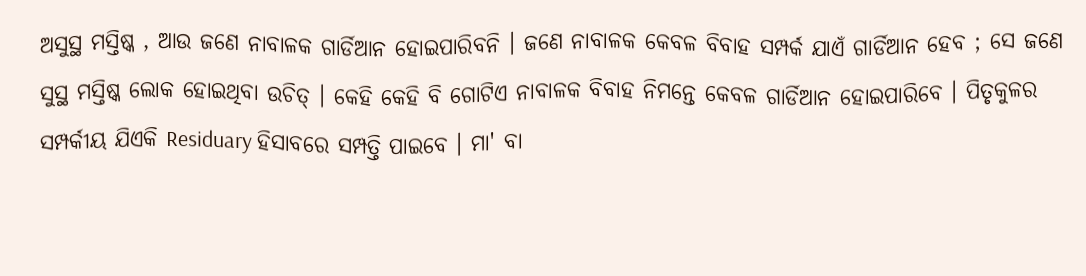ଅସୁସ୍ଥ ମସ୍ତିଷ୍କ , ଆଉ ଜଣେ ନାବାଳକ ଗାର୍ଡିଆନ ହୋଇପାରିବନି । ଜଣେ ନାବାଳକ କେବଳ ବିବାହ ସମ୍ପର୍କ ଯାଏଁ ଗାର୍ଡିଆନ ହେବ ; ସେ ଜଣେ ସୁସ୍ଥ ମସ୍ତିଷ୍କ ଲୋକ ହୋଇଥିବା ଉଚିତ୍ । କେହି କେହି ବି ଗୋଟିଏ ନାବାଳକ ବିବାହ ନିମନ୍ତେ କେବଳ ଗାର୍ଡିଆନ ହୋଇପାରିବେ । ପିତୃକୁଳର ସମ୍ପର୍କୀୟ ଯିଏକି Residuary ହିସାବରେ ସମ୍ପତ୍ତି ପାଇବେ । ମା' ବା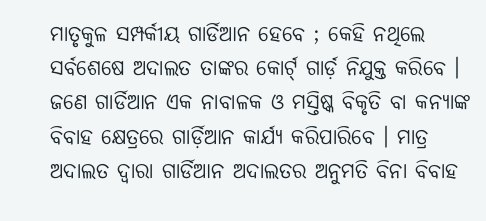ମାତୃକୁଳ ସମ୍ପର୍କୀୟ ଗାର୍ଡିଆନ ହେବେ ; କେହି ନଥିଲେ ସର୍ବଶେଷେ ଅଦାଲତ ତାଙ୍କର କୋର୍ଟ୍ ଗାର୍ଡ଼ ନିଯୁକ୍ତ କରିବେ । ଜଣେ ଗାର୍ଡିଆନ ଏକ ନାବାଳକ ଓ ମସ୍ତିଷ୍କ ବିକୃତି ବା କନ୍ୟାଙ୍କ ବିବାହ କ୍ଷେତ୍ରରେ ଗାର୍ଡ଼ିଆନ କାର୍ଯ୍ଯ କରିପାରିବେ । ମାତ୍ର ଅଦାଲତ ଦ୍ବାରା ଗାର୍ଡିଆନ ଅଦାଲତର ଅନୁମତି ବିନା ବିବାହ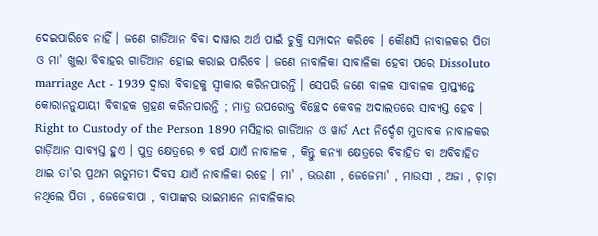ଦେଇପାରିବେ ନାହିଁ । ଜଣେ ଗାର୍ଡିଆନ ବିବା ଦାୱାର ଅର୍ଥ ପାଇଁ ଚୁକ୍ତି ସମ୍ପାଦନ କରିବେ । କୌଣସି ନାବାଳକର ପିତା ଓ ମା' ଖୁଲା ବିବାହର ଗାର୍ଡିଆନ ହୋଇ କରାଇ ପାରିବେ । ଜଣେ ନାବାଳିକା ସାବାଳିକା ହେବା ପରେ Dissoluto marriage Act - 1939 ଦ୍ବାରା ବିବାହକୁ ସ୍ବୀକାର କରିନପାରନ୍ତି । ସେପରି ଜଣେ ବାଳକ ସାବାଳକ ପ୍ରାପ୍ତ୍ଯନ୍ତେ କୋରାନନୁଯାୟୀ ବିବାହକ ଗ୍ରହଣ କରିନପାରନ୍ତି ; ମାତ୍ର ଉପରୋକ୍ତ ବିଚ୍ଛେଦ କେବଳ ଅଦାଲତରେ ସାବ୍ଯସ୍ତ ହେବ । Right to Custody of the Person 1890 ମସିହାର ଗାର୍ଡିଆନ ଓ ୱାର୍ଡ Act ନିର୍ଦ୍ଦେଶ ମୁତାବକ ନାବାଳକର ଗାର୍ଡ଼ିଆନ ସାବ୍ଯସ୍ତ ହୁଏ । ପୁତ୍ର କ୍ଷେତ୍ରରେ ୭ ବର୍ଷ ଯାଏଁ ନାବାଳକ , କିନ୍ତୁ କନ୍ୟା କ୍ଷେତ୍ରରେ ବିବାହିତ ବା ଅବିବାହିତ ଥାଇ ତା'ର ପ୍ରଥମ ଋତୁମତୀ ଦିବସ ଯାଏଁ ନାବାଳିକା ରହେ । ମା' , ଭଉଣୀ , ଜେଜେମା' , ମାଉସୀ , ଅଜା , ଚ଼ାଚ଼ା ନଥିଲେ ପିତା , ଜେଜେବାପା , ବାପାଙ୍କର ଭାଇମାନେ ନାବାଳିକାର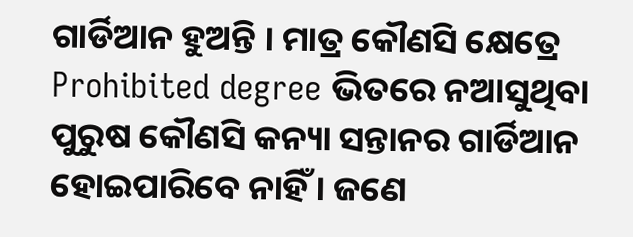ଗାର୍ଡିଆନ ହୁଅନ୍ତି । ମାତ୍ର କୌଣସି କ୍ଷେତ୍ରେ Prohibited degree ଭିତରେ ନଆସୁଥିବା ପୁରୁଷ କୌଣସି କନ୍ୟା ସନ୍ତାନର ଗାର୍ଡିଆନ ହୋଇପାରିବେ ନାହିଁ । ଜଣେ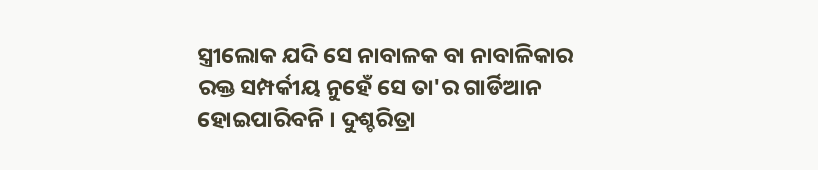ସ୍ତ୍ରୀଲୋକ ଯଦି ସେ ନାବାଳକ ବା ନାବାଳିକାର ରକ୍ତ ସମ୍ପର୍କୀୟ ନୁହେଁ ସେ ତା'ର ଗାର୍ଡିଆନ ହୋଇପାରିବନି । ଦୁଶ୍ଚରିତ୍ରା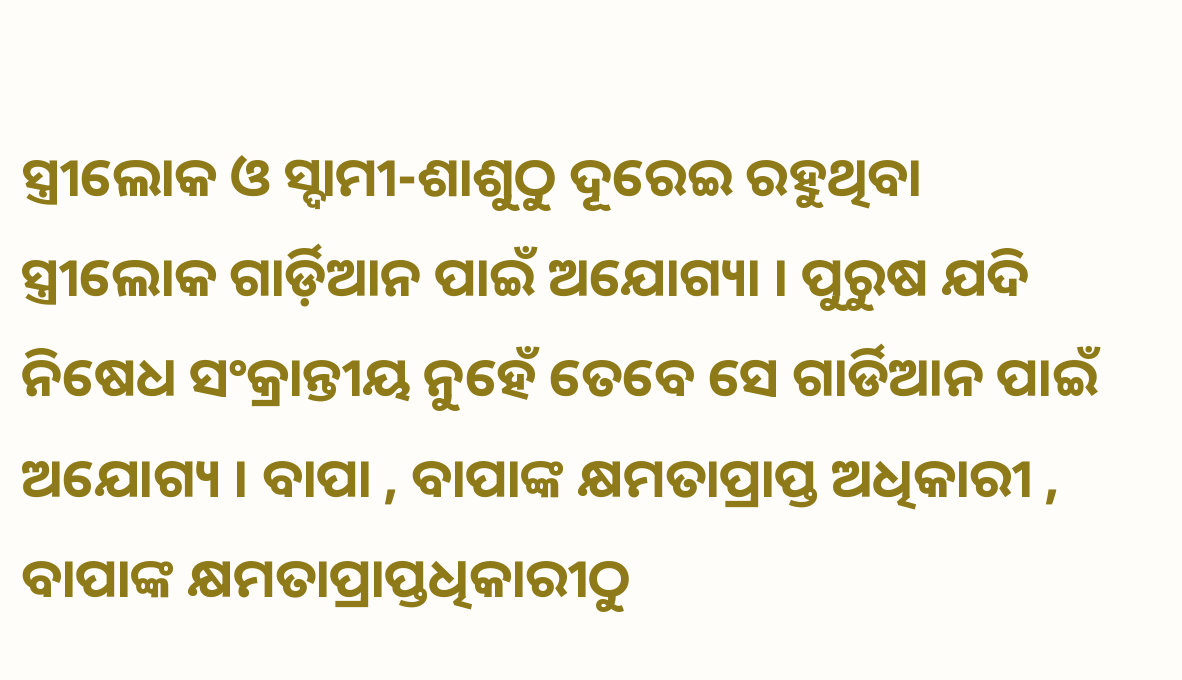ସ୍ତ୍ରୀଲୋକ ଓ ସ୍ଦାମୀ-ଶାଶୁଠୁ ଦୂରେଇ ରହୁଥିବା ସ୍ତ୍ରୀଲୋକ ଗାର୍ଡ଼ିଆନ ପାଇଁ ଅଯୋଗ୍ୟା । ପୁରୁଷ ଯଦି ନିଷେଧ ସଂକ୍ରାନ୍ତୀୟ ନୁହେଁ ତେବେ ସେ ଗାର୍ଡିଆନ ପାଇଁ ଅଯୋଗ୍ୟ । ବାପା , ବାପାଙ୍କ କ୍ଷମତାପ୍ରାପ୍ତ ଅଧିକାରୀ , ବାପାଙ୍କ କ୍ଷମତାପ୍ରାପ୍ତଧିକାରୀଠୁ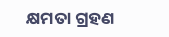କ୍ଷମତା ଗ୍ରହଣ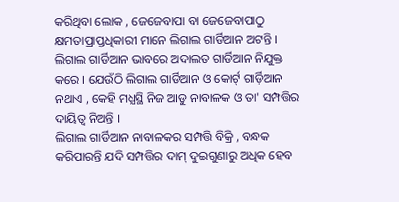କରିଥିବା ଲୋକ , ଜେଜେବାପା ବା ଜେଜେବାପାଠୁ କ୍ଷମତାପ୍ରାପ୍ତଧିକାରୀ ମାନେ ଲିଗାଲ ଗାର୍ଡିଆନ ଅଟନ୍ତି । ଲିଗାଲ ଗାର୍ଡିଆନ ଭାବରେ ଅଦାଲତ ଗାର୍ଡିଆନ ନିଯୁକ୍ତ କରେ । ଯେଉଁଠି ଲିଗାଲ ଗାର୍ଡିଆନ ଓ କୋର୍ଟ୍ ଗାର୍ଡ଼ିଆନ ନଥାଏ , କେହି ମଧ୍ଯସ୍ଥି ନିଜ ଆଡୁ ନାବାଳକ ଓ ତା' ସମ୍ପତ୍ତିର ଦାୟିତ୍ବ ନିଅନ୍ତି ।
ଲିଗାଲ ଗାର୍ଡିଆନ ନାବାଳକର ସମ୍ପତ୍ତି ବିକ୍ରି , ବନ୍ଧକ କରିପାରନ୍ତି ଯଦି ସମ୍ପତ୍ତିର ଦାମ୍ ଦୁଇଗୁଣାରୁ ଅଧିକ ହେବ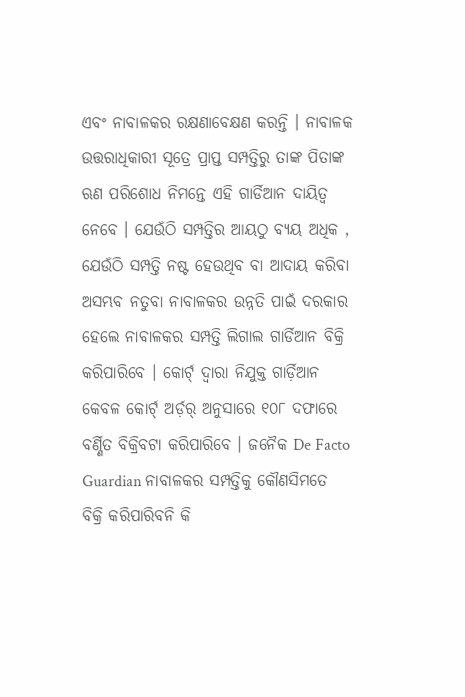ଏବଂ ନାବାଳକର ରକ୍ଷଣାବେକ୍ଷଣ କରନ୍ତି । ନାବାଳକ ଉତ୍ତରାଧିକାରୀ ସୂତ୍ରେ ପ୍ରାପ୍ତ ସମ୍ପତ୍ତିରୁ ତାଙ୍କ ପିତାଙ୍କ ଋଣ ପରିଶୋଧ ନିମନ୍ତେ ଏହି ଗାର୍ଡିଆନ ଦାୟିତ୍ବ ନେବେ । ଯେଉଁଠି ସମ୍ପତ୍ତିର ଆୟଠୁ ବ୍ଯୟ ଅଧିକ , ଯେଉଁଠି ସମ୍ପତ୍ତି ନଷ୍ଟ ହେଉଥିବ ବା ଆଦାୟ କରିବା ଅସମ୍ଭବ ନତୁବା ନାବାଳକର ଉନ୍ନତି ପାଇଁ ଦରକାର ହେଲେ ନାବାଳକର ସମ୍ପତ୍ତି ଲିଗାଲ ଗାର୍ଡିଆନ ବିକ୍ରି କରିପାରିବେ । କୋର୍ଟ୍ ଦ୍ବାରା ନିଯୁକ୍ତ ଗାର୍ଡ଼ିଆନ କେବଳ କୋର୍ଟ୍ ଅର୍ଡ଼ର୍ ଅନୁସାରେ ୧୦୮ ଦଫାରେ ବର୍ଣ୍ଣିତ ବିକ୍ରିବଟା କରିପାରିବେ । ଜନୈକ De Facto Guardian ନାବାଳକର ସମ୍ପତ୍ତିକୁ କୌଣସିମତେ ବିକ୍ରି କରିପାରିବନି କି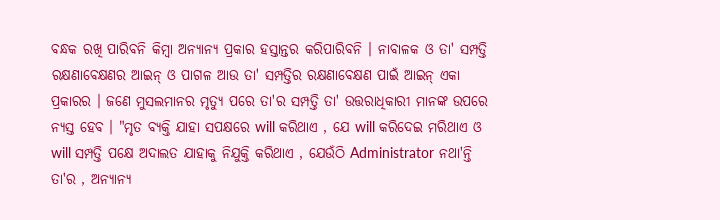ବନ୍ଧକ ରଖି ପାରିବନି କିମ୍ବା ଅନ୍ଯାନ୍ଯ ପ୍ରକାର ହସ୍ତାନ୍ତର କରିପାରିବନି । ନାବାଳକ ଓ ତା' ସମ୍ପତ୍ତି ରକ୍ଷଣାବେକ୍ଷଣର ଆଇନ୍ ଓ ପାଗଳ ଆଉ ତା' ସମ୍ପତ୍ତିର ରକ୍ଷଣାବେକ୍ଷଣ ପାଇଁ ଆଇନ୍ ଏକା ପ୍ରକାରର । ଜଣେ ମୁସଲମାନର ମୃତ୍ୟୁ ପରେ ତା'ର ସମ୍ପତ୍ତି ତା' ଉତ୍ତରାଧିକାରୀ ମାନଙ୍କ ଉପରେ ନ୍ଯସ୍ତ ହେବ । "ମୃତ ବ୍ଯକ୍ତି ଯାହା ସପକ୍ଷରେ will କରିଥାଏ , ଯେ will କରିଦେଇ ମରିଥାଏ ଓ will ସମ୍ପତ୍ତି ପକ୍ଷେ ଅଦାଲତ ଯାହାକୁ ନିଯୁକ୍ତି କରିଥାଏ , ଯେଉଁଠି Administrator ନଥା'ନ୍ତି ତା'ର , ଅନ୍ୟାନ୍ୟ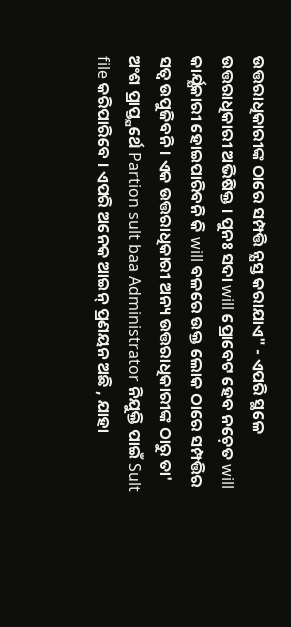ଉତ୍ତରାଧିକାରୀଙ୍କ ଠାରେ ସମ୍ପତ୍ତି ନ୍ଯସ୍ତ କରାଯାଏ" - ଏପରି ସ୍ଥଳେ ଉତ୍ତରାଧିକାରୀ ଅଭିଷିକ୍ତ । ପୁନଃ ସଦା will ପ୍ରୋବେଟ ହେବ ନଚ଼େତ will କାର୍ଯ୍ଯକାରୀ ହୋଇପାରିବନି କି will ବଳରେ ଉକ୍ତ ଲୋକ ଠାରେ ସମ୍ପତ୍ତିର ସତ୍ବ ଉପୁଜିବନି । ଏକ ଉତ୍ତରାଧିକାରୀ ଅନ୍ୟ ଉତ୍ତରାଧିକାରୀଙ୍କ ଠାରୁ ତା' ଅଂଶ ପ୍ରାପ୍ତ୍ଯର୍ଥେ Partion sult baa Administrator ନିଯୁକ୍ତି ପାଇଁ Sult file କରିପାରିବେ । ଏପରି ଅନେକ ଆଇନ୍ ପ୍ରଣୟନ ଅଛି , ଯାହା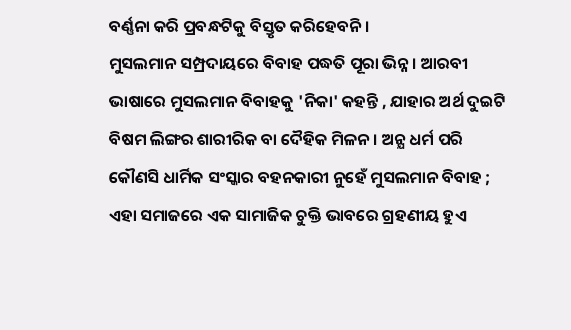ବର୍ଣ୍ଣନା କରି ପ୍ରବନ୍ଧଟିକୁ ବିସ୍ତୃତ କରିହେବନି ।
ମୁସଲମାନ ସମ୍ପ୍ରଦାୟରେ ବିବାହ ପଦ୍ଧତି ପୂରା ଭିନ୍ନ । ଆରବୀ ଭାଷାରେ ମୁସଲମାନ ବିବାହକୁ 'ନିକା' କହନ୍ତି , ଯାହାର ଅର୍ଥ ଦୁଇଟି ବିଷମ ଲିଙ୍ଗର ଶାରୀରିକ ବା ଦୈହିକ ମିଳନ । ଅନ୍ଯ ଧର୍ମ ପରି କୌଣସି ଧାର୍ମିକ ସଂସ୍କାର ବହନକାରୀ ନୁହେଁ ମୁସଲମାନ ବିବାହ ; ଏହା ସମାଜରେ ଏକ ସାମାଜିକ ଚୁକ୍ତି ଭାବରେ ଗ୍ରହଣୀୟ ହୁଏ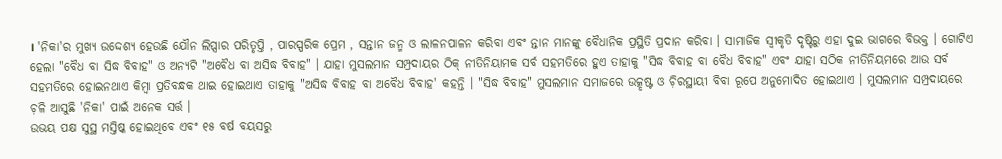। 'ନିକା'ର ମୁଖ୍ଯ ଉଦ୍ଦେଶ୍ୟ ହେଉଛି ଯୌନ ଲିପ୍ସାର ପରିତୃପ୍ତି , ପାରସ୍ପରିକ ପ୍ରେମ , ସନ୍ତାନ ଜନ୍ମ ଓ ଲାଳନପାଳନ କରିବା ଏବଂ ନ୍ତାନ ମାନଙ୍କୁ ବୈଧାନିକ ପ୍ରସ୍ଥିତି ପ୍ରଦାନ କରିବା । ସାମାଜିକ ସ୍ବୀକୃତି ଦୃଷ୍ଟିରୁ ଏହା ଦୁଇ ଭାଗରେ ବିଭକ୍ତ । ଗୋଟିଏ ହେଲା "ବୈଧ ବା ସିଦ୍ଧ ବିବାହ" ଓ ଅନ୍ଯଟି "ଅବୈଧ ବା ଅସିଦ୍ଧ ବିବାହ" । ଯାହା ମୁସଲମାନ ସମ୍ପ୍ରଦାୟର ଠିକ୍ ନୀତିନିୟାମକ ସର୍ବ ସହମତିରେ ହୁଏ ତାହାକୁ "ସିଦ୍ଧ ବିବାହ ବା ବୈଧ ବିବାହ" ଏବଂ ଯାହା ସଠିକ ନୀତିନିୟମରେ ଆଉ ସର୍ବ ସହମତିରେ ହୋଇନଥାଏ କିମ୍ବା ପ୍ରତିବନ୍ଧକ ଥାଇ ହୋଇଥାଏ ତାହାକୁ "ଅସିଦ୍ଧ ବିବାହ ବା ଅବୈଧ ବିବାହ' କହନ୍ତି । "ସିଦ୍ଧ ବିବାହ" ମୁସଲମାନ ସମାଜରେ ଉତ୍କୃଷ୍ଟ ଓ ଚ଼ିରସ୍ଥାୟୀ ବିବା ରୂପେ ଅନୁମୋଦିତ ହୋଇଥାଏ । ମୁସଲମାନ ସମ୍ପ୍ରଦାୟରେ ଚ଼ଳି ଆସୁଛି 'ନିକା' ପାଇଁ ଅନେକ ସର୍ତ୍ତ ।
ଉଭୟ ପକ୍ଷ ସୁସ୍ଥ ମସ୍ତିଷ୍କ ହୋଇଥିବେ ଏବଂ ୧୫ ବର୍ଷ ବୟସରୁ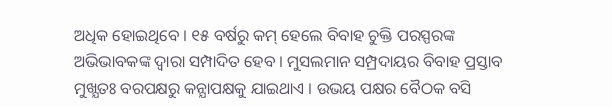ଅଧିକ ହୋଇଥିବେ । ୧୫ ବର୍ଷରୁ କମ୍ ହେଲେ ବିବାହ ଚୁକ୍ତି ପରସ୍ପରଙ୍କ ଅଭିଭାବକଙ୍କ ଦ୍ବାରା ସମ୍ପାଦିତ ହେବ । ମୁସଲମାନ ସମ୍ପ୍ରଦାୟର ବିବାହ ପ୍ରସ୍ତାବ ମୁଖ୍ଯତଃ ବରପକ୍ଷରୁ କନ୍ଯାପକ୍ଷକୁ ଯାଇଥାଏ । ଉଭୟ ପକ୍ଷର ବୈଠକ ବସି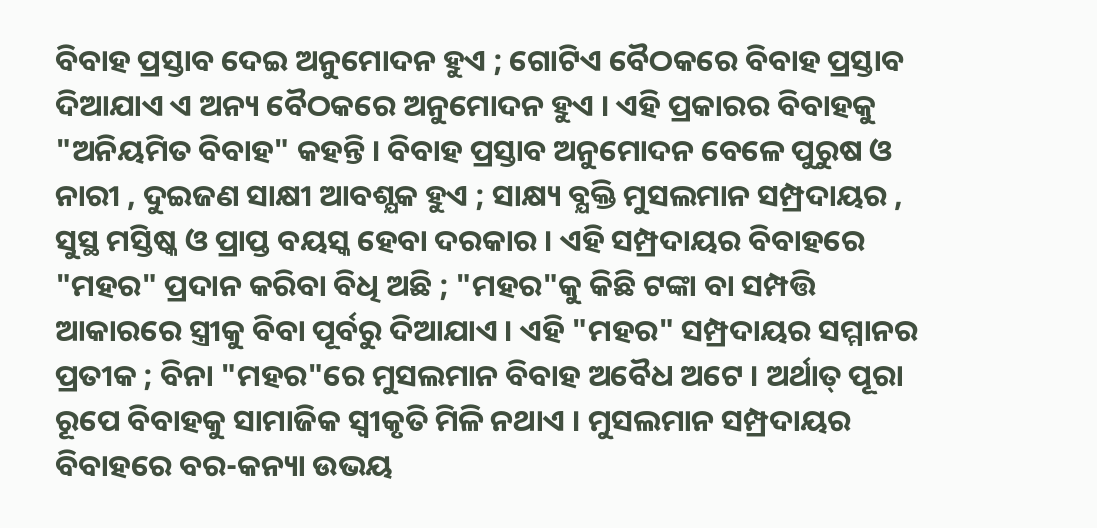ବିବାହ ପ୍ରସ୍ତାବ ଦେଇ ଅନୁମୋଦନ ହୁଏ ; ଗୋଟିଏ ବୈଠକରେ ବିବାହ ପ୍ରସ୍ତାବ ଦିଆଯାଏ ଏ ଅନ୍ୟ ବୈଠକରେ ଅନୁମୋଦନ ହୁଏ । ଏହି ପ୍ରକାରର ବିବାହକୁ "ଅନିୟମିତ ବିବାହ" କହନ୍ତି । ବିବାହ ପ୍ରସ୍ତାବ ଅନୁମୋଦନ ବେଳେ ପୁରୁଷ ଓ ନାରୀ , ଦୁଇଜଣ ସାକ୍ଷୀ ଆବଶ୍ଯକ ହୁଏ ; ସାକ୍ଷ୍ୟ ବ୍ଯକ୍ତି ମୁସଲମାନ ସମ୍ପ୍ରଦାୟର , ସୁସ୍ଥ ମସ୍ତିଷ୍କ ଓ ପ୍ରାପ୍ତ ବୟସ୍କ ହେବା ଦରକାର । ଏହି ସମ୍ପ୍ରଦାୟର ବିବାହରେ "ମହର" ପ୍ରଦାନ କରିବା ବିଧି ଅଛି ; "ମହର"କୁ କିଛି ଟଙ୍କା ବା ସମ୍ପତ୍ତି ଆକାରରେ ସ୍ତ୍ରୀକୁ ବିବା ପୂର୍ବରୁ ଦିଆଯାଏ । ଏହି "ମହର" ସମ୍ପ୍ରଦାୟର ସମ୍ମାନର ପ୍ରତୀକ ; ବିନା "ମହର"ରେ ମୁସଲମାନ ବିବାହ ଅବୈଧ ଅଟେ । ଅର୍ଥାତ୍ ପୂରା ରୂପେ ବିବାହକୁ ସାମାଜିକ ସ୍ବୀକୃତି ମିଳି ନଥାଏ । ମୁସଲମାନ ସମ୍ପ୍ରଦାୟର ବିବାହରେ ବର-କନ୍ୟା ଉଭୟ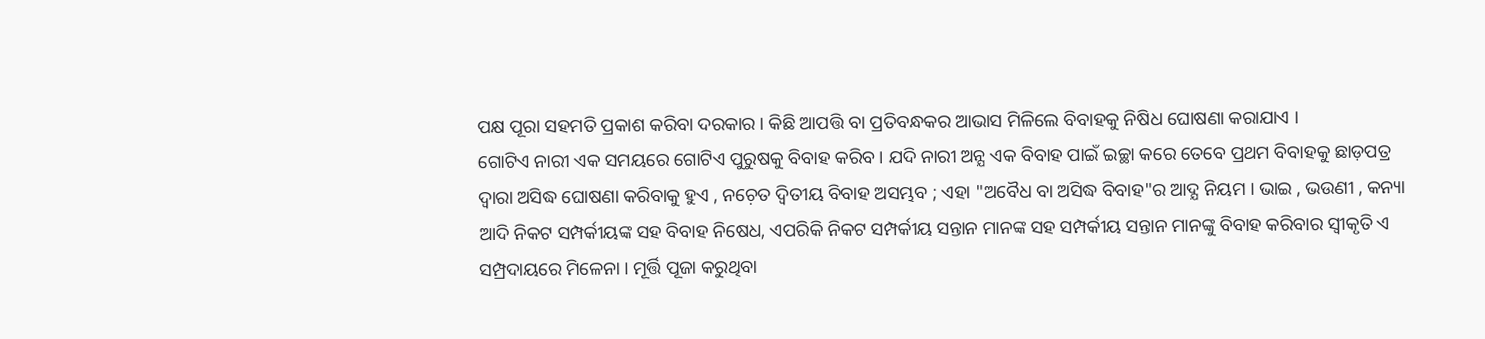ପକ୍ଷ ପୂରା ସହମତି ପ୍ରକାଶ କରିବା ଦରକାର । କିଛି ଆପତ୍ତି ବା ପ୍ରତିବନ୍ଧକର ଆଭାସ ମିଳିଲେ ବିବାହକୁ ନିଷିଧ ଘୋଷଣା କରାଯାଏ ।
ଗୋଟିଏ ନାରୀ ଏକ ସମୟରେ ଗୋଟିଏ ପୁରୁଷକୁ ବିବାହ କରିବ । ଯଦି ନାରୀ ଅନ୍ଯ ଏକ ବିବାହ ପାଇଁ ଇଚ୍ଛା କରେ ତେବେ ପ୍ରଥମ ବିବାହକୁ ଛାଡ଼ପତ୍ର ଦ୍ବାରା ଅସିଦ୍ଧ ଘୋଷଣା କରିବାକୁ ହୁଏ , ନଚ଼େତ ଦ୍ବିତୀୟ ବିବାହ ଅସମ୍ଭବ ; ଏହା "ଅବୈଧ ବା ଅସିଦ୍ଧ ବିବାହ"ର ଆଦ୍ଯ ନିୟମ । ଭାଇ , ଭଉଣୀ , କନ୍ୟା ଆଦି ନିକଟ ସମ୍ପର୍କୀୟଙ୍କ ସହ ବିବାହ ନିଷେଧ, ଏପରିକି ନିକଟ ସମ୍ପର୍କୀୟ ସନ୍ତାନ ମାନଙ୍କ ସହ ସମ୍ପର୍କୀୟ ସନ୍ତାନ ମାନଙ୍କୁ ବିବାହ କରିବାର ସ୍ବୀକୃତି ଏ ସମ୍ପ୍ରଦାୟରେ ମିଳେନା । ମୂର୍ତ୍ତି ପୂଜା କରୁଥିବା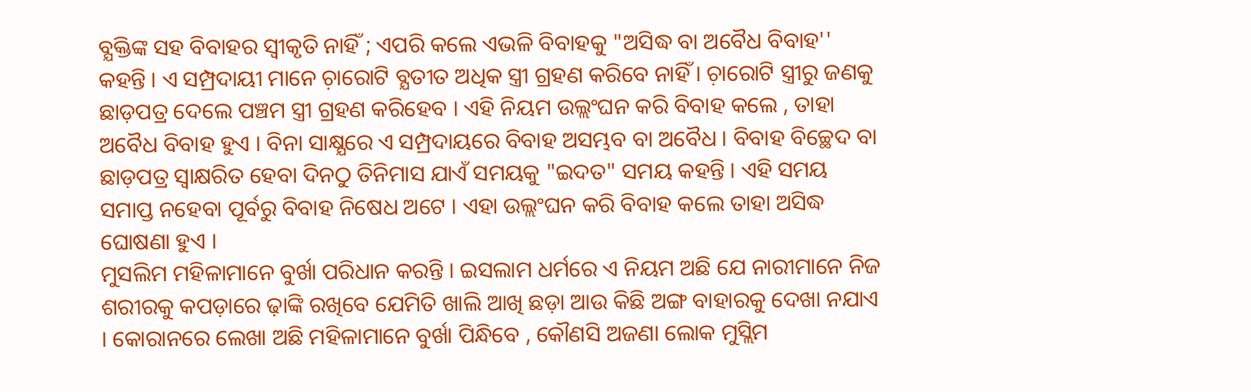ବ୍ଯକ୍ତିଙ୍କ ସହ ବିବାହର ସ୍ବୀକୃତି ନାହିଁ ; ଏପରି କଲେ ଏଭଳି ବିବାହକୁ "ଅସିଦ୍ଧ ବା ଅବୈଧ ବିବାହ'' କହନ୍ତି । ଏ ସମ୍ପ୍ରଦାୟୀ ମାନେ ଚ଼ାରୋଟି ବ୍ଯତୀତ ଅଧିକ ସ୍ତ୍ରୀ ଗ୍ରହଣ କରିବେ ନାହିଁ । ଚ଼ାରୋଟି ସ୍ତ୍ରୀରୁ ଜଣକୁ ଛାଡ଼ପତ୍ର ଦେଲେ ପଞ୍ଚମ ସ୍ତ୍ରୀ ଗ୍ରହଣ କରିହେବ । ଏହି ନିୟମ ଉଲ୍ଲଂଘନ କରି ବିବାହ କଲେ , ତାହା ଅବୈଧ ବିବାହ ହୁଏ । ବିନା ସାକ୍ଷ୍ଯରେ ଏ ସମ୍ପ୍ରଦାୟରେ ବିବାହ ଅସମ୍ଭବ ବା ଅବୈଧ । ବିବାହ ବିଚ୍ଛେଦ ବା ଛାଡ଼ପତ୍ର ସ୍ବାକ୍ଷରିତ ହେବା ଦିନଠୁ ତିନିମାସ ଯାଏଁ ସମୟକୁ "ଇଦତ" ସମୟ କହନ୍ତି । ଏହି ସମୟ ସମାପ୍ତ ନହେବା ପୂର୍ବରୁ ବିବାହ ନିଷେଧ ଅଟେ । ଏହା ଉଲ୍ଲଂଘନ କରି ବିବାହ କଲେ ତାହା ଅସିଦ୍ଧ ଘୋଷଣା ହୁଏ ।
ମୁସଲିମ ମହିଳାମାନେ ବୁର୍ଖା ପରିଧାନ କରନ୍ତି । ଇସଲାମ ଧର୍ମରେ ଏ ନିୟମ ଅଛି ଯେ ନାରୀମାନେ ନିଜ ଶରୀରକୁ କପଡ଼ାରେ ଢ଼ାଙ୍କି ରଖିବେ ଯେମିତି ଖାଲି ଆଖି ଛଡ଼ା ଆଉ କିଛି ଅଙ୍ଗ ବାହାରକୁ ଦେଖା ନଯାଏ । କୋରାନରେ ଲେଖା ଅଛି ମହିଳାମାନେ ବୁର୍ଖା ପିନ୍ଧିବେ , କୌଣସି ଅଜଣା ଲୋକ ମୁସ୍ଲିମ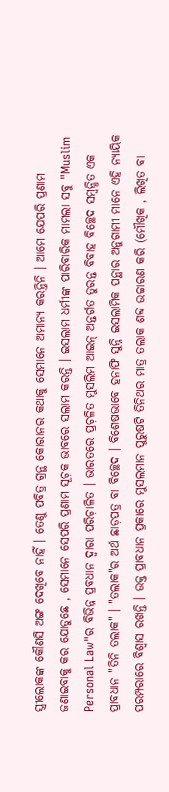ସ୍ତ୍ରୀଲୋକଙ୍କ କୌଣସି ଅଙ୍ଗ ଦେଖିବେ ନାହିଁ । ତେଣୁ ପବିତ୍ର ଗ୍ରନ୍ଥ କୋରାନର କଥାକୁ ସେମାନେ ଅମାନ୍ୟ କରନ୍ତିନି । ଆମେ ଯେପରି ପ୍ରଣାମ ଜଣାଇବାକୁ କର ଯୋଡୁଛେ , ସେମାନେ ସେପରି ପ୍ରଣାମ ସୂଚ଼କ ଭାବରେ ସଲାମ କରନ୍ତି । ଇସଲାମ ଧର୍ମୀଙ୍କ ପାରିବାରିକ ମାମଲା ସବୁ "Muslim Personal Law"ର ବିଭିନ୍ନ ପ୍ରବଧାନ ଦ୍ବାରା ପରିଚ଼ାଳିତ । ଭାରତରେ ପ୍ରଚ଼ଳିତ ମୁସଲିମ ଆଇନ୍ ଅନ୍ତର୍ଗତ ତୁରନ୍ତ ବିବାହ ବିଚ୍ଛେଦ ସମ୍ବନ୍ଧିତ ଏକ ପ୍ରାବଧାନ "ତିନି ତଲାକ" । "ତଲାକ"ର ଅର୍ଥ ଛାଡ଼ପତ୍ର ବା ବିଚ୍ଛେଦ । ବିଶେଷଭାବେ ହନାଫି ସୁନ୍ନି ଇସଲାମିକ ପନ୍ଥାର ଅନୁଗାମୀ ମାନେ ଏହି ନ୍ଯାୟିକ ପରମ୍ପରାରେ ବିଶ୍ୱାସ ରଖନ୍ତି । ଉକ୍ତ ପ୍ରାବଧାନ ପ୍ରକାରେ ମୁସଲମାନ ପୁରୁଷଟି ତିନିଥର ମାତ୍ର ତଲାକ ଶବ୍ଦ ଉଚ୍ଚାରଣ କରି (ମୌଖିକ , ଲିଖିତ ବା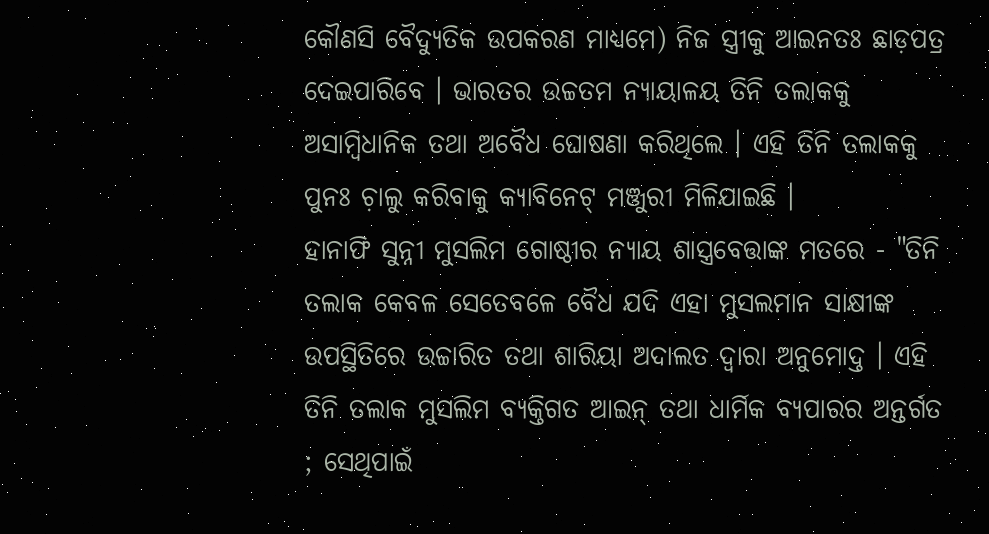କୌଣସି ବୈଦ୍ୟୁତିକ ଉପକରଣ ମାଧ୍ୟମେ) ନିଜ ସ୍ତ୍ରୀକୁ ଆଇନତଃ ଛାଡ଼ପତ୍ର ଦେଇପାରିବେ । ଭାରତର ଉଚ୍ଚତମ ନ୍ଯାୟାଳୟ ତିନି ତଲାକକୁ ଅସାମ୍ବିଧାନିକ ତଥା ଅବୈଧ ଘୋଷଣା କରିଥିଲେ । ଏହି ତିନି ତଲାକକୁ ପୁନଃ ଚ଼ାଲୁ କରିବାକୁ କ୍ଯାବିନେଟ୍ ମଞ୍ଜୁରୀ ମିଳିଯାଇଛି ।
ହାନାଫି ସୁନ୍ନୀ ମୁସଲିମ ଗୋଷ୍ଠୀର ନ୍ଯାୟ ଶାସ୍ତ୍ରବେତ୍ତାଙ୍କ ମତରେ - "ତିନି ତଲାକ କେବଳ ସେତେବଳେ ବୈଧ ଯଦି ଏହା ମୁସଲମାନ ସାକ୍ଷୀଙ୍କ ଉପସ୍ଥିତିରେ ଉଚ୍ଚାରିତ ତଥା ଶାରିୟା ଅଦାଲତ ଦ୍ବାରା ଅନୁମୋଦ୍ତ । ଏହି ତିନି ତଲାକ ମୁସଲିମ ବ୍ଯକ୍ତିଗତ ଆଇନ୍ ତଥା ଧାର୍ମିକ ବ୍ଯପାରର ଅନ୍ତର୍ଗତ ; ସେଥିପାଇଁ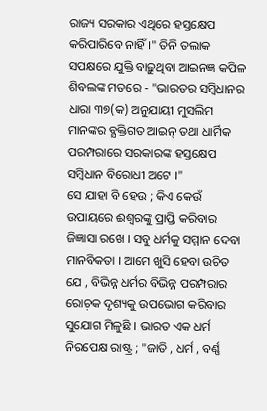ରାଜ୍ୟ ସରକାର ଏଥିରେ ହସ୍ତକ୍ଷେପ କରିପାରିବେ ନାହିଁ ।" ତିନି ତଲାକ ସପକ୍ଷରେ ଯୁକ୍ତି ବାଢ଼ୁଥିବା ଆଇନଜ୍ଞ କପିଳ ଶିବଲଙ୍କ ମତରେ - "ଭାରତର ସମ୍ବିଧାନର ଧାରା ୩୭(କ) ଅନୁଯାୟୀ ମୁସଲିମ ମାନଙ୍କର ବ୍ଯକ୍ତିଗତ ଆଇନ୍ ତଥା ଧାର୍ମିକ ପରମ୍ପରାରେ ସରକାରଙ୍କ ହସ୍ତକ୍ଷେପ ସମ୍ବିଧାନ ବିରୋଧୀ ଅଟେ ।"
ସେ ଯାହା ବି ହେଉ ; କିଏ କେଉଁ ଉପାୟରେ ଈଶ୍ୱରଙ୍କୁ ପ୍ରାପ୍ତି କରିବାର ଜିଜ୍ଞାସା ରଖେ । ସବୁ ଧର୍ମକୁ ସମ୍ମାନ ଦେବା ମାନବିକତା । ଆମେ ଖୁସି ହେବା ଉଚିତ ଯେ , ବିଭିନ୍ନ ଧର୍ମର ବିଭିନ୍ନ ପରମ୍ପରାର ରୋଚ଼କ ଦୃଶ୍ୟକୁ ଉପଭୋଗ କରିବାର ସୁଯୋଗ ମିଳୁଛି । ଭାରତ ଏକ ଧର୍ମ ନିରପେକ୍ଷ ରାଷ୍ଟ୍ର ; "ଜାତି , ଧର୍ମ , ବର୍ଣ୍ଣ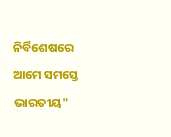ନିର୍ବିଶେଷରେ ଆମେ ସମସ୍ତେ ଭାରତୀୟ"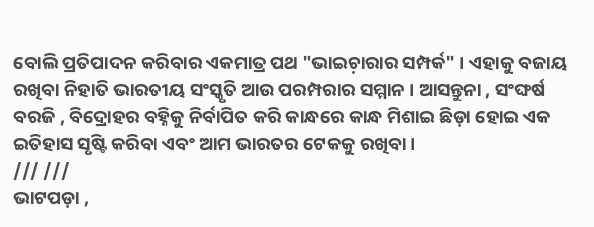ବୋଲି ପ୍ରତିପାଦନ କରିବାର ଏକମାତ୍ର ପଥ "ଭାଇଚ଼ାରାର ସମ୍ପର୍କ" । ଏହାକୁ ବଜାୟ ରଖିବା ନିହାତି ଭାରତୀୟ ସଂସ୍କୃତି ଆଉ ପରମ୍ପରାର ସମ୍ମାନ । ଆସନ୍ତୁନା , ସଂଙ୍ଘର୍ଷ ବରଜି , ବିଦ୍ରୋହର ବହ୍ନିକୁ ନିର୍ବାପିତ କରି କାନ୍ଧରେ କାନ୍ଧ ମିଶାଇ ଛିଡ଼ା ହୋଇ ଏକ ଇତିହାସ ସୃଷ୍ଟି କରିବା ଏବଂ ଆମ ଭାରତର ଟେକକୁ ରଖିବା ।
/// ///
ଭାଟପଡ଼ା ,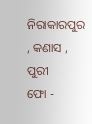ନିରାକାରପୁର , କଣାସ , ପୁରୀ
ଫୋ -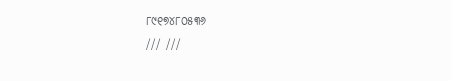୮୯୧୭୪୮୦୫୩୬
/// ///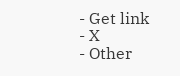- Get link
- X
- Other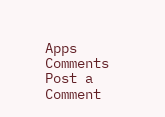Apps
Comments
Post a Comment